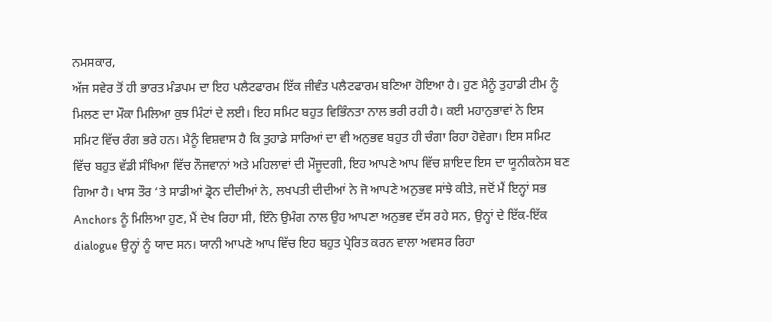ਨਮਸਕਾਰ,
ਅੱਜ ਸਵੇਰ ਤੋਂ ਹੀ ਭਾਰਤ ਮੰਡਪਮ ਦਾ ਇਹ ਪਲੈਟਫਾਰਮ ਇੱਕ ਜੀਵੰਤ ਪਲੈਟਫਾਰਮ ਬਣਿਆ ਹੋਇਆ ਹੈ। ਹੁਣ ਮੈਨੂੰ ਤੁਹਾਡੀ ਟੀਮ ਨੂੰ ਮਿਲਣ ਦਾ ਮੌਕਾ ਮਿਲਿਆ ਕੁਝ ਮਿੰਟਾਂ ਦੇ ਲਈ। ਇਹ ਸਮਿਟ ਬਹੁਤ ਵਿਭਿੰਨਤਾ ਨਾਲ ਭਰੀ ਰਹੀ ਹੈ। ਕਈ ਮਹਾਨੁਭਾਵਾਂ ਨੇ ਇਸ ਸਮਿਟ ਵਿੱਚ ਰੰਗ ਭਰੇ ਹਨ। ਮੈਨੂੰ ਵਿਸ਼ਵਾਸ ਹੈ ਕਿ ਤੁਹਾਡੇ ਸਾਰਿਆਂ ਦਾ ਵੀ ਅਨੁਭਵ ਬਹੁਤ ਹੀ ਚੰਗਾ ਰਿਹਾ ਹੋਵੇਗਾ। ਇਸ ਸਮਿਟ ਵਿੱਚ ਬਹੁਤ ਵੱਡੀ ਸੰਖਿਆ ਵਿੱਚ ਨੌਜਵਾਨਾਂ ਅਤੇ ਮਹਿਲਾਵਾਂ ਦੀ ਮੌਜੂਦਗੀ, ਇਹ ਆਪਣੇ ਆਪ ਵਿੱਚ ਸ਼ਾਇਦ ਇਸ ਦਾ ਯੂਨੀਕਨੇਸ ਬਣ ਗਿਆ ਹੈ। ਖਾਸ ਤੌਰ ‘ਤੇ ਸਾਡੀਆਂ ਡ੍ਰੋਨ ਦੀਦੀਆਂ ਨੇ, ਲਖਪਤੀ ਦੀਦੀਆਂ ਨੇ ਜੋ ਆਪਣੇ ਅਨੁਭਵ ਸਾਂਝੇ ਕੀਤੇ, ਜਦੋਂ ਮੈਂ ਇਨ੍ਹਾਂ ਸਭ Anchors ਨੂੰ ਮਿਲਿਆ ਹੁਣ, ਮੈਂ ਦੇਖ ਰਿਹਾ ਸੀ, ਇੰਨੇ ਉਮੰਗ ਨਾਲ ਉਹ ਆਪਣਾ ਅਨੁਭਵ ਦੱਸ ਰਹੇ ਸਨ, ਉਨ੍ਹਾਂ ਦੇ ਇੱਕ-ਇੱਕ dialogue ਉਨ੍ਹਾਂ ਨੂੰ ਯਾਦ ਸਨ। ਯਾਨੀ ਆਪਣੇ ਆਪ ਵਿੱਚ ਇਹ ਬਹੁਤ ਪ੍ਰੇਰਿਤ ਕਰਨ ਵਾਲਾ ਅਵਸਰ ਰਿਹਾ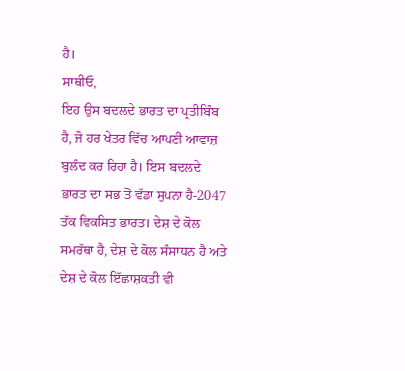ਹੈ।
ਸਾਥੀਓ,
ਇਹ ਉਸ ਬਦਲਦੇ ਭਾਰਤ ਦਾ ਪ੍ਰਤੀਬਿੰਬ ਹੈ, ਜੋ ਹਰ ਖੇਤਰ ਵਿੱਚ ਆਪਣੀ ਆਵਾਜ਼ ਬੁਲੰਦ ਕਰ ਰਿਹਾ ਹੈ। ਇਸ ਬਦਲਦੇ ਭਾਰਤ ਦਾ ਸਭ ਤੋਂ ਵੱਡਾ ਸੁਪਨਾ ਹੈ-2047 ਤੱਕ ਵਿਕਸਿਤ ਭਾਰਤ। ਦੇਸ਼ ਦੇ ਕੋਲ ਸਮਰੱਥਾ ਹੈ, ਦੇਸ਼ ਦੇ ਕੋਲ ਸੰਸਾਧਨ ਹੈ ਅਤੇ ਦੇਸ਼ ਦੇ ਕੋਲ ਇੱਛਾਸ਼ਕਤੀ ਵੀ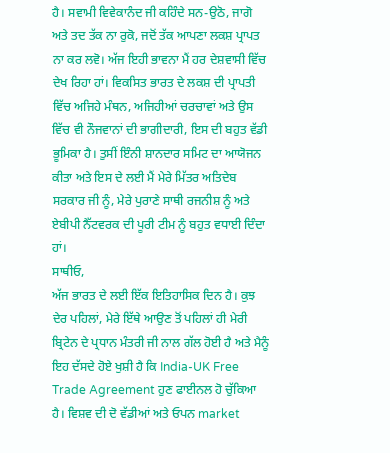ਹੈ। ਸਵਾਮੀ ਵਿਵੇਕਾਨੰਦ ਜੀ ਕਹਿੰਦੇ ਸਨ-ਉਠੋ, ਜਾਗੋ ਅਤੇ ਤਦ ਤੱਕ ਨਾ ਰੁਕੋ, ਜਦੋਂ ਤੱਕ ਆਪਣਾ ਲਕਸ਼ ਪ੍ਰਾਪਤ ਨਾ ਕਰ ਲਵੋ। ਅੱਜ ਇਹੀ ਭਾਵਨਾ ਮੈਂ ਹਰ ਦੇਸ਼ਵਾਸੀ ਵਿੱਚ ਦੇਖ ਰਿਹਾ ਹਾਂ। ਵਿਕਸਿਤ ਭਾਰਤ ਦੇ ਲਕਸ਼ ਦੀ ਪ੍ਰਾਪਤੀ ਵਿੱਚ ਅਜਿਹੇ ਮੰਥਨ, ਅਜਿਹੀਆਂ ਚਰਚਾਵਾਂ ਅਤੇ ਉਸ ਵਿੱਚ ਵੀ ਨੌਜਵਾਨਾਂ ਦੀ ਭਾਗੀਦਾਰੀ, ਇਸ ਦੀ ਬਹੁਤ ਵੱਡੀ ਭੂਮਿਕਾ ਹੈ। ਤੁਸੀਂ ਇੰਨੀ ਸ਼ਾਨਦਾਰ ਸਮਿਟ ਦਾ ਆਯੋਜਨ ਕੀਤਾ ਅਤੇ ਇਸ ਦੇ ਲਈ ਮੈਂ ਮੇਰੇ ਮਿੱਤਰ ਅਤਿਦੇਬ ਸਰਕਾਰ ਜੀ ਨੂੰ, ਮੇਰੇ ਪੁਰਾਣੇ ਸਾਥੀ ਰਜਨੀਸ਼ ਨੂੰ ਅਤੇ ਏਬੀਪੀ ਨੈੱਟਵਰਕ ਦੀ ਪੂਰੀ ਟੀਮ ਨੂੰ ਬਹੁਤ ਵਧਾਈ ਦਿੰਦਾ ਹਾਂ।
ਸਾਥੀਓ,
ਅੱਜ ਭਾਰਤ ਦੇ ਲਈ ਇੱਕ ਇਤਿਹਾਸਿਕ ਦਿਨ ਹੈ। ਕੁਝ ਦੇਰ ਪਹਿਲਾਂ, ਮੇਰੇ ਇੱਥੇ ਆਉਣ ਤੋਂ ਪਹਿਲਾਂ ਹੀ ਮੇਰੀ ਬ੍ਰਿਟੇਨ ਦੇ ਪ੍ਰਧਾਨ ਮੰਤਰੀ ਜੀ ਨਾਲ ਗੱਲ ਹੋਈ ਹੈ ਅਤੇ ਮੈਨੂੰ ਇਹ ਦੱਸਦੇ ਹੋਏ ਖੁਸ਼ੀ ਹੈ ਕਿ India-UK Free Trade Agreement ਹੁਣ ਫਾਈਨਲ ਹੋ ਚੁੱਕਿਆ ਹੈ। ਵਿਸ਼ਵ ਦੀ ਦੋ ਵੱਡੀਆਂ ਅਤੇ ਓਪਨ market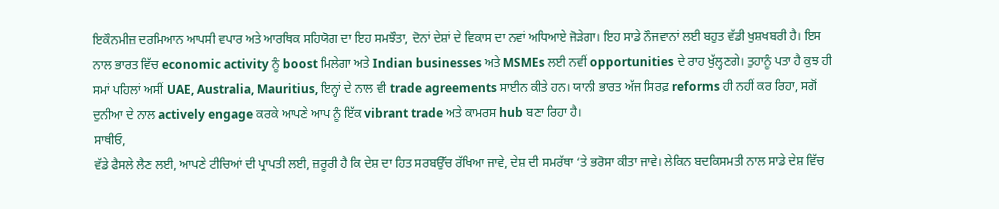ਇਕੌਨਮੀਜ਼ ਦਰਮਿਆਨ ਆਪਸੀ ਵਪਾਰ ਅਤੇ ਆਰਥਿਕ ਸਹਿਯੋਗ ਦਾ ਇਹ ਸਮਝੌਤਾ, ਦੋਨਾਂ ਦੇਸ਼ਾਂ ਦੇ ਵਿਕਾਸ ਦਾ ਨਵਾਂ ਅਧਿਆਏ ਜੋੜੇਗਾ। ਇਹ ਸਾਡੇ ਨੌਜਵਾਨਾਂ ਲਈ ਬਹੁਤ ਵੱਡੀ ਖੁਸ਼ਖਬਰੀ ਹੈ। ਇਸ ਨਾਲ ਭਾਰਤ ਵਿੱਚ economic activity ਨੂੰ boost ਮਿਲੇਗਾ ਅਤੇ Indian businesses ਅਤੇ MSMEs ਲਈ ਨਵੀਂ opportunities ਦੇ ਰਾਹ ਖੁੱਲ੍ਹਣਗੇ। ਤੁਹਾਨੂੰ ਪਤਾ ਹੈ ਕੁਝ ਹੀ ਸਮਾਂ ਪਹਿਲਾਂ ਅਸੀਂ UAE, Australia, Mauritius, ਇਨ੍ਹਾਂ ਦੇ ਨਾਲ ਵੀ trade agreements ਸਾਈਨ ਕੀਤੇ ਹਨ। ਯਾਨੀ ਭਾਰਤ ਅੱਜ ਸਿਰਫ਼ reforms ਹੀ ਨਹੀਂ ਕਰ ਰਿਹਾ, ਸਗੋਂ ਦੁਨੀਆ ਦੇ ਨਾਲ actively engage ਕਰਕੇ ਆਪਣੇ ਆਪ ਨੂੰ ਇੱਕ vibrant trade ਅਤੇ ਕਾਮਰਸ hub ਬਣਾ ਰਿਹਾ ਹੈ।
ਸਾਥੀਓ,
ਵੱਡੇ ਫੈਸਲੇ ਲੈਣ ਲਈ, ਆਪਣੇ ਟੀਚਿਆਂ ਦੀ ਪ੍ਰਾਪਤੀ ਲਈ, ਜ਼ਰੂਰੀ ਹੈ ਕਿ ਦੇਸ਼ ਦਾ ਹਿਤ ਸਰਬਉੱਚ ਰੱਖਿਆ ਜਾਵੇ, ਦੇਸ਼ ਦੀ ਸਮਰੱਥਾ ‘ਤੇ ਭਰੋਸਾ ਕੀਤਾ ਜਾਵੇ। ਲੇਕਿਨ ਬਦਕਿਸਮਤੀ ਨਾਲ ਸਾਡੇ ਦੇਸ਼ ਵਿੱਚ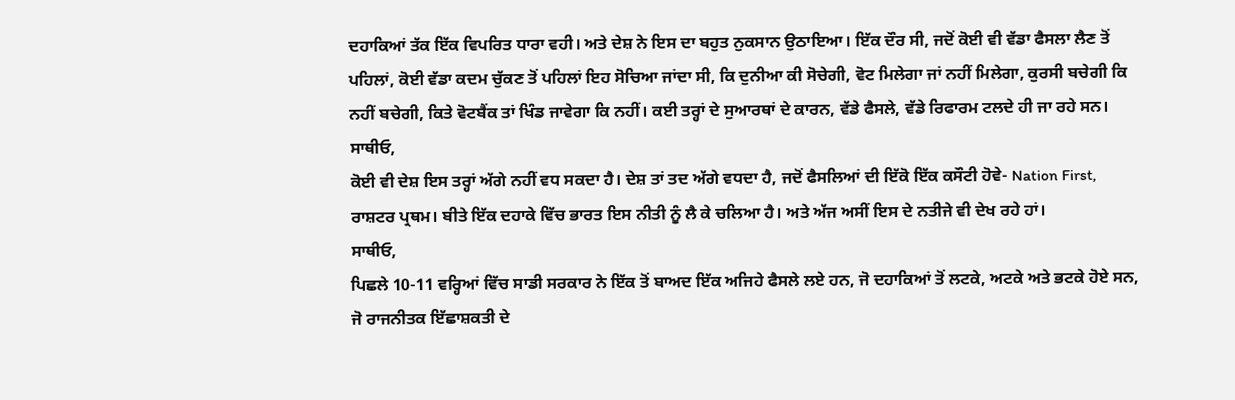ਦਹਾਕਿਆਂ ਤੱਕ ਇੱਕ ਵਿਪਰਿਤ ਧਾਰਾ ਵਹੀ। ਅਤੇ ਦੇਸ਼ ਨੇ ਇਸ ਦਾ ਬਹੁਤ ਨੁਕਸਾਨ ਉਠਾਇਆ। ਇੱਕ ਦੌਰ ਸੀ, ਜਦੋਂ ਕੋਈ ਵੀ ਵੱਡਾ ਫੈਸਲਾ ਲੈਣ ਤੋਂ ਪਹਿਲਾਂ, ਕੋਈ ਵੱਡਾ ਕਦਮ ਚੁੱਕਣ ਤੋਂ ਪਹਿਲਾਂ ਇਹ ਸੋਚਿਆ ਜਾਂਦਾ ਸੀ, ਕਿ ਦੁਨੀਆ ਕੀ ਸੋਚੇਗੀ, ਵੋਟ ਮਿਲੇਗਾ ਜਾਂ ਨਹੀਂ ਮਿਲੇਗਾ, ਕੁਰਸੀ ਬਚੇਗੀ ਕਿ ਨਹੀਂ ਬਚੇਗੀ, ਕਿਤੇ ਵੋਟਬੈਂਕ ਤਾਂ ਖਿੰਡ ਜਾਵੇਗਾ ਕਿ ਨਹੀਂ। ਕਈ ਤਰ੍ਹਾਂ ਦੇ ਸੁਆਰਥਾਂ ਦੇ ਕਾਰਨ, ਵੱਡੇ ਫੈਸਲੇ, ਵੱਡੇ ਰਿਫਾਰਮ ਟਲਦੇ ਹੀ ਜਾ ਰਹੇ ਸਨ।
ਸਾਥੀਓ,
ਕੋਈ ਵੀ ਦੇਸ਼ ਇਸ ਤਰ੍ਹਾਂ ਅੱਗੇ ਨਹੀਂ ਵਧ ਸਕਦਾ ਹੈ। ਦੇਸ਼ ਤਾਂ ਤਦ ਅੱਗੇ ਵਧਦਾ ਹੈ, ਜਦੋਂ ਫੈਸਲਿਆਂ ਦੀ ਇੱਕੋ ਇੱਕ ਕਸੌਟੀ ਹੋਵੇ- Nation First, ਰਾਸ਼ਟਰ ਪ੍ਰਥਮ। ਬੀਤੇ ਇੱਕ ਦਹਾਕੇ ਵਿੱਚ ਭਾਰਤ ਇਸ ਨੀਤੀ ਨੂੰ ਲੈ ਕੇ ਚਲਿਆ ਹੈ। ਅਤੇ ਅੱਜ ਅਸੀਂ ਇਸ ਦੇ ਨਤੀਜੇ ਵੀ ਦੇਖ ਰਹੇ ਹਾਂ।
ਸਾਥੀਓ,
ਪਿਛਲੇ 10-11 ਵਰ੍ਹਿਆਂ ਵਿੱਚ ਸਾਡੀ ਸਰਕਾਰ ਨੇ ਇੱਕ ਤੋਂ ਬਾਅਦ ਇੱਕ ਅਜਿਹੇ ਫੈਸਲੇ ਲਏ ਹਨ, ਜੋ ਦਹਾਕਿਆਂ ਤੋਂ ਲਟਕੇ, ਅਟਕੇ ਅਤੇ ਭਟਕੇ ਹੋਏ ਸਨ, ਜੋ ਰਾਜਨੀਤਕ ਇੱਛਾਸ਼ਕਤੀ ਦੇ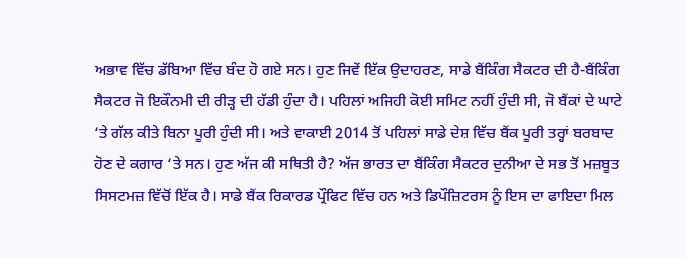ਅਭਾਵ ਵਿੱਚ ਡੱਬਿਆ ਵਿੱਚ ਬੰਦ ਹੋ ਗਏ ਸਨ। ਹੁਣ ਜਿਵੇਂ ਇੱਕ ਉਦਾਹਰਣ, ਸਾਡੇ ਬੈਂਕਿੰਗ ਸੈਕਟਰ ਦੀ ਹੈ-ਬੈਂਕਿੰਗ ਸੈਕਟਰ ਜੋ ਇਕੌਨਮੀ ਦੀ ਰੀੜ੍ਹ ਦੀ ਹੱਡੀ ਹੁੰਦਾ ਹੈ। ਪਹਿਲਾਂ ਅਜਿਹੀ ਕੋਈ ਸਮਿਟ ਨਹੀਂ ਹੁੰਦੀ ਸੀ, ਜੋ ਬੈਂਕਾਂ ਦੇ ਘਾਟੇ ‘ਤੇ ਗੱਲ ਕੀਤੇ ਬਿਨਾ ਪੂਰੀ ਹੁੰਦੀ ਸੀ। ਅਤੇ ਵਾਕਾਈ 2014 ਤੋਂ ਪਹਿਲਾਂ ਸਾਡੇ ਦੇਸ਼ ਵਿੱਚ ਬੈਂਕ ਪੂਰੀ ਤਰ੍ਹਾਂ ਬਰਬਾਦ ਹੋਣ ਦੇ ਕਗਾਰ ‘ਤੇ ਸਨ। ਹੁਣ ਅੱਜ ਕੀ ਸਥਿਤੀ ਹੈ? ਅੱਜ ਭਾਰਤ ਦਾ ਬੈਂਕਿੰਗ ਸੈਕਟਰ ਦੁਨੀਆ ਦੇ ਸਭ ਤੋਂ ਮਜ਼ਬੂਤ ਸਿਸਟਮਜ਼ ਵਿੱਚੋਂ ਇੱਕ ਹੈ। ਸਾਡੇ ਬੈਂਕ ਰਿਕਾਰਡ ਪ੍ਰੌਫਿਟ ਵਿੱਚ ਹਨ ਅਤੇ ਡਿਪੌਜ਼ਿਟਰਸ ਨੂੰ ਇਸ ਦਾ ਫਾਇਦਾ ਮਿਲ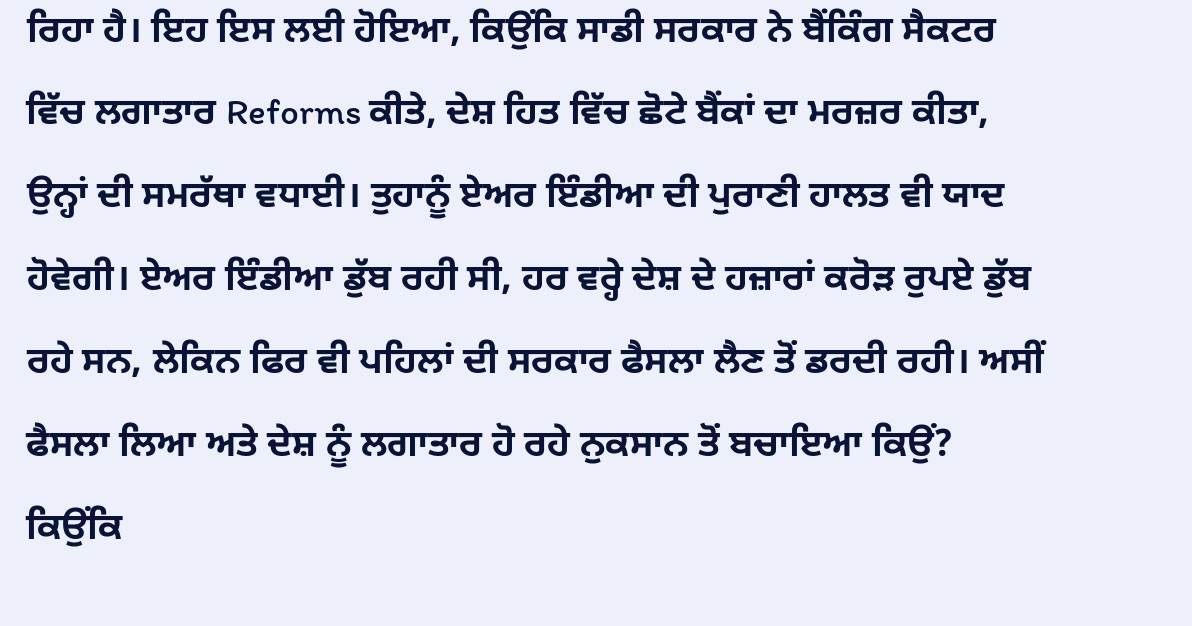ਰਿਹਾ ਹੈ। ਇਹ ਇਸ ਲਈ ਹੋਇਆ, ਕਿਉਂਕਿ ਸਾਡੀ ਸਰਕਾਰ ਨੇ ਬੈਂਕਿੰਗ ਸੈਕਟਰ ਵਿੱਚ ਲਗਾਤਾਰ Reforms ਕੀਤੇ, ਦੇਸ਼ ਹਿਤ ਵਿੱਚ ਛੋਟੇ ਬੈਂਕਾਂ ਦਾ ਮਰਜ਼ਰ ਕੀਤਾ, ਉਨ੍ਹਾਂ ਦੀ ਸਮਰੱਥਾ ਵਧਾਈ। ਤੁਹਾਨੂੰ ਏਅਰ ਇੰਡੀਆ ਦੀ ਪੁਰਾਣੀ ਹਾਲਤ ਵੀ ਯਾਦ ਹੋਵੇਗੀ। ਏਅਰ ਇੰਡੀਆ ਡੁੱਬ ਰਹੀ ਸੀ, ਹਰ ਵਰ੍ਹੇ ਦੇਸ਼ ਦੇ ਹਜ਼ਾਰਾਂ ਕਰੋੜ ਰੁਪਏ ਡੁੱਬ ਰਹੇ ਸਨ, ਲੇਕਿਨ ਫਿਰ ਵੀ ਪਹਿਲਾਂ ਦੀ ਸਰਕਾਰ ਫੈਸਲਾ ਲੈਣ ਤੋਂ ਡਰਦੀ ਰਹੀ। ਅਸੀਂ ਫੈਸਲਾ ਲਿਆ ਅਤੇ ਦੇਸ਼ ਨੂੰ ਲਗਾਤਾਰ ਹੋ ਰਹੇ ਨੁਕਸਾਨ ਤੋਂ ਬਚਾਇਆ ਕਿਉਂ? ਕਿਉਂਕਿ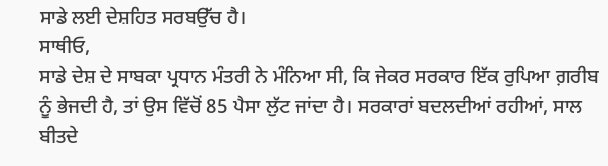ਸਾਡੇ ਲਈ ਦੇਸ਼ਹਿਤ ਸਰਬਉੱਚ ਹੈ।
ਸਾਥੀਓ,
ਸਾਡੇ ਦੇਸ਼ ਦੇ ਸਾਬਕਾ ਪ੍ਰਧਾਨ ਮੰਤਰੀ ਨੇ ਮੰਨਿਆ ਸੀ, ਕਿ ਜੇਕਰ ਸਰਕਾਰ ਇੱਕ ਰੁਪਿਆ ਗ਼ਰੀਬ ਨੂੰ ਭੇਜਦੀ ਹੈ, ਤਾਂ ਉਸ ਵਿੱਚੋਂ 85 ਪੈਸਾ ਲੁੱਟ ਜਾਂਦਾ ਹੈ। ਸਰਕਾਰਾਂ ਬਦਲਦੀਆਂ ਰਹੀਆਂ, ਸਾਲ ਬੀਤਦੇ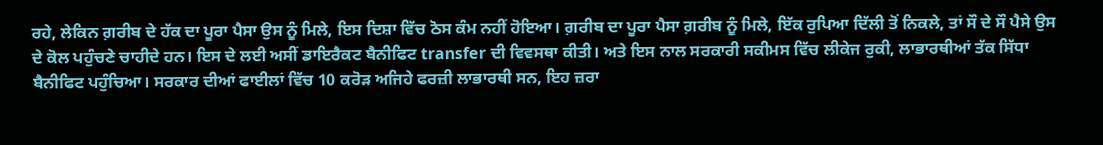ਰਹੇ, ਲੇਕਿਨ ਗ਼ਰੀਬ ਦੇ ਹੱਕ ਦਾ ਪੂਰਾ ਪੈਸਾ ਉਸ ਨੂੰ ਮਿਲੇ, ਇਸ ਦਿਸ਼ਾ ਵਿੱਚ ਠੋਸ ਕੰਮ ਨਹੀਂ ਹੋਇਆ। ਗ਼ਰੀਬ ਦਾ ਪੂਰਾ ਪੈਸਾ ਗ਼ਰੀਬ ਨੂੰ ਮਿਲੇ, ਇੱਕ ਰੁਪਿਆ ਦਿੱਲੀ ਤੋਂ ਨਿਕਲੇ, ਤਾਂ ਸੌ ਦੇ ਸੌ ਪੈਸੇ ਉਸ ਦੇ ਕੋਲ ਪਹੁੰਚਣੇ ਚਾਹੀਦੇ ਹਨ। ਇਸ ਦੇ ਲਈ ਅਸੀਂ ਡਾਇਰੈਕਟ ਬੈਨੀਫਿਟ transfer ਦੀ ਵਿਵਸਥਾ ਕੀਤੀ। ਅਤੇ ਇਸ ਨਾਲ ਸਰਕਾਰੀ ਸਕੀਮਸ ਵਿੱਚ ਲੀਕੇਜ ਰੁਕੀ, ਲਾਭਾਰਥੀਆਂ ਤੱਕ ਸਿੱਧਾ ਬੈਨੀਫਿਟ ਪਹੁੰਚਿਆ। ਸਰਕਾਰ ਦੀਆਂ ਫਾਈਲਾਂ ਵਿੱਚ 10 ਕਰੋੜ ਅਜਿਹੇ ਫਰਜ਼ੀ ਲਾਭਾਰਥੀ ਸਨ, ਇਹ ਜ਼ਰਾ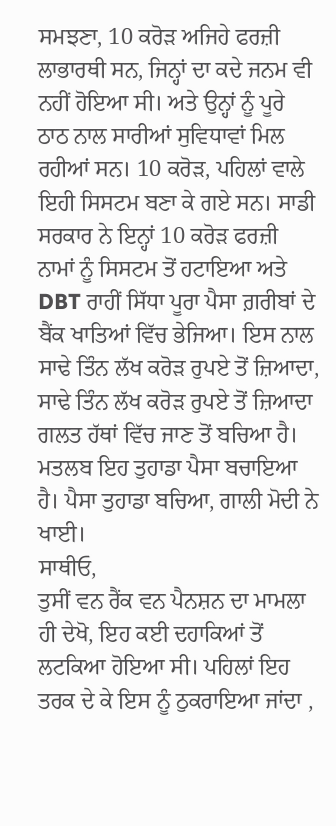ਸਮਝਣਾ, 10 ਕਰੋੜ ਅਜਿਹੇ ਫਰਜ਼ੀ ਲਾਭਾਰਥੀ ਸਨ, ਜਿਨ੍ਹਾਂ ਦਾ ਕਦੇ ਜਨਮ ਵੀ ਨਹੀਂ ਹੋਇਆ ਸੀ। ਅਤੇ ਉਨ੍ਹਾਂ ਨੂੰ ਪੂਰੇ ਠਾਠ ਨਾਲ ਸਾਰੀਆਂ ਸੁਵਿਧਾਵਾਂ ਮਿਲ ਰਹੀਆਂ ਸਨ। 10 ਕਰੋੜ, ਪਹਿਲਾਂ ਵਾਲੇ ਇਹੀ ਸਿਸਟਮ ਬਣਾ ਕੇ ਗਏ ਸਨ। ਸਾਡੀ ਸਰਕਾਰ ਨੇ ਇਨ੍ਹਾਂ 10 ਕਰੋੜ ਫਰਜ਼ੀ ਨਾਮਾਂ ਨੂੰ ਸਿਸਟਮ ਤੋਂ ਹਟਾਇਆ ਅਤੇ DBT ਰਾਹੀਂ ਸਿੱਧਾ ਪੂਰਾ ਪੈਸਾ ਗ਼ਰੀਬਾਂ ਦੇ ਬੈਂਕ ਖਾਤਿਆਂ ਵਿੱਚ ਭੇਜਿਆ। ਇਸ ਨਾਲ ਸਾਢੇ ਤਿੰਨ ਲੱਖ ਕਰੋੜ ਰੁਪਏ ਤੋਂ ਜ਼ਿਆਦਾ, ਸਾਢੇ ਤਿੰਨ ਲੱਖ ਕਰੋੜ ਰੁਪਏ ਤੋਂ ਜ਼ਿਆਦਾ ਗਲਤ ਹੱਥਾਂ ਵਿੱਚ ਜਾਣ ਤੋਂ ਬਚਿਆ ਹੈ। ਮਤਲਬ ਇਹ ਤੁਹਾਡਾ ਪੈਸਾ ਬਚਾਇਆ ਹੈ। ਪੈਸਾ ਤੁਹਾਡਾ ਬਚਿਆ, ਗਾਲੀ ਮੋਦੀ ਨੇ ਖਾਈ।
ਸਾਥੀਓ,
ਤੁਸੀਂ ਵਨ ਰੈਂਕ ਵਨ ਪੈਨਸ਼ਨ ਦਾ ਮਾਮਲਾ ਹੀ ਦੇਖੋ, ਇਹ ਕਈ ਦਹਾਕਿਆਂ ਤੋਂ ਲਟਕਿਆ ਹੋਇਆ ਸੀ। ਪਹਿਲਾਂ ਇਹ ਤਰਕ ਦੇ ਕੇ ਇਸ ਨੂੰ ਠੁਕਰਾਇਆ ਜਾਂਦਾ ,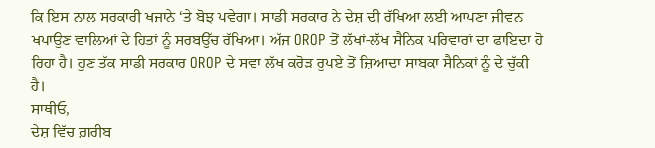ਕਿ ਇਸ ਨਾਲ ਸਰਕਾਰੀ ਖਜਾਨੇ ‘ਤੇ ਬੋਝ ਪਵੇਗਾ। ਸਾਡੀ ਸਰਕਾਰ ਨੇ ਦੇਸ਼ ਦੀ ਰੱਖਿਆ ਲਈ ਆਪਣਾ ਜੀਵਨ ਖਪਾਉਣ ਵਾਲਿਆਂ ਦੇ ਹਿਤਾਂ ਨੂੰ ਸਰਬਉੱਚ ਰੱਖਿਆ। ਅੱਜ OROP ਤੋਂ ਲੱਖਾਂ-ਲੱਖ ਸੈਨਿਕ ਪਰਿਵਾਰਾਂ ਦਾ ਫਾਇਦਾ ਹੋ ਰਿਹਾ ਹੈ। ਹੁਣ ਤੱਕ ਸਾਡੀ ਸਰਕਾਰ OROP ਦੇ ਸਵਾ ਲੱਖ ਕਰੋੜ ਰੁਪਏ ਤੋਂ ਜ਼ਿਆਦਾ ਸਾਬਕਾ ਸੈਨਿਕਾਂ ਨੂੰ ਦੇ ਚੁੱਕੀ ਹੈ।
ਸਾਥੀਓ,
ਦੇਸ਼ ਵਿੱਚ ਗ਼ਰੀਬ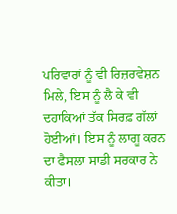ਪਰਿਵਾਰਾਂ ਨੂੰ ਵੀ ਰਿਜ਼ਰਵੇਸ਼ਨ ਮਿਲੇ, ਇਸ ਨੂੰ ਲੈ ਕੇ ਵੀ ਦਹਾਕਿਆਂ ਤੱਕ ਸਿਰਫ਼ ਗੱਲਾਂ ਹੋਈਆਂ। ਇਸ ਨੂੰ ਲਾਗੂ ਕਰਨ ਦਾ ਫੈਸਲਾ ਸਾਡੀ ਸਰਕਾਰ ਨੇ ਕੀਤਾ।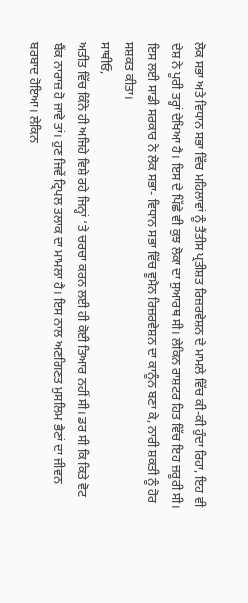ਲੋਕ ਸਭਾ ਅਤੇ ਵਿਧਾਨ ਸਭਾ ਵਿੱਚ ਮਹਿਲਾਵਾਂ ਨੂੰ ਤੈਂਤੀਸ ਪ੍ਰਤੀਸ਼ਤ ਰਿਜ਼ਰਵੇਸ਼ਨ ਦੇ ਮਾਮਲੇ ਵਿੱਚ ਕੀ-ਕੀ ਹੁੰਦਾ ਰਿਹਾ, ਇਹ ਵੀ ਦੇਸ਼ ਨੇ ਪੂਰੀ ਤਰ੍ਹਾਂ ਦੇਖਿਆ ਹੈ। ਇਸ ਦੇ ਪਿੱਛੇ ਵੀ ਕੁਝ ਲੋਕਾ ਦਾ ਸੁਆਰਥ ਸੀ। ਲੇਕਿਨ ਰਾਸ਼ਟਰ ਹਿਤ ਵਿੱਚ ਇਹ ਜ਼ਰੂਰੀ ਸੀ। ਇਸ ਲਈ ਸਾਡੀ ਸਰਕਾਰ ਨੇ ਲੋਕ ਸਭਾ- ਵਿਧਾਨ ਸਭਾ ਵਿੱਚ ਵੂਮੈਨ ਰਿਜ਼ਰਵੇਸ਼ਨ ਦਾ ਕਾਨੂੰਨ ਬਣਾ ਕੇ, ਨਾਰੀ ਸ਼ਕਤੀ ਨੂੰ ਹੋਰ ਸਸ਼ਕਤ ਕੀਤਾ।
ਸਾਥੀਓ,
ਅਤੀਤ ਵਿੱਚ ਕਿੰਨੇ ਹੀ ਅਜਿਹੇ ਵਿਸ਼ੇ ਰਹੇ ਜਿਨ੍ਹਾਂ ‘ਤੇ ਚਰਚਾ ਕਰਨ ਲਈ ਹੀ ਕੋਈ ਤਿਆਰ ਨਹੀਂ ਸੀ। ਡਰ ਸੀ ਕਿ ਕਿਤੇ ਵੋਟ ਬੈਂਕ ਨਾਰਾਜ਼ ਹੋ ਜਾਵੇ ਤਾਂ। ਹੁਣ ਜਿਵੇਂ ਟ੍ਰਿਪਲ ਤਲਾਕ ਦਾ ਮਾਮਲਾ ਹੈ। ਇਸ ਨਾਲ ਅਣਗਿਣਤ ਮੁਸਲਿਮ ਭੈਣਾਂ ਦਾ ਜੀਵਨ ਬਰਬਾਦ ਹੋਇਆ। ਲੇਕਿਨ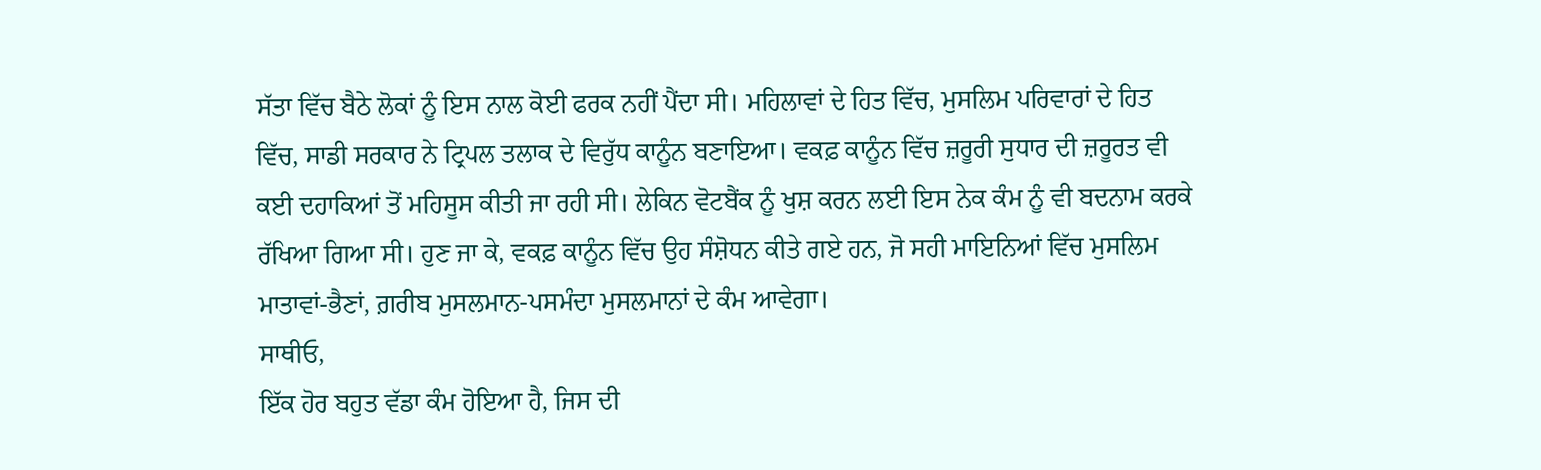ਸੱਤਾ ਵਿੱਚ ਬੈਠੇ ਲੋਕਾਂ ਨੂੰ ਇਸ ਨਾਲ ਕੋਈ ਫਰਕ ਨਹੀਂ ਪੈਂਦਾ ਸੀ। ਮਹਿਲਾਵਾਂ ਦੇ ਹਿਤ ਵਿੱਚ, ਮੁਸਲਿਮ ਪਰਿਵਾਰਾਂ ਦੇ ਹਿਤ ਵਿੱਚ, ਸਾਡੀ ਸਰਕਾਰ ਨੇ ਟ੍ਰਿਪਲ ਤਲਾਕ ਦੇ ਵਿਰੁੱਧ ਕਾਨੂੰਨ ਬਣਾਇਆ। ਵਕਫ਼ ਕਾਨੂੰਨ ਵਿੱਚ ਜ਼ਰੂਰੀ ਸੁਧਾਰ ਦੀ ਜ਼ਰੂਰਤ ਵੀ ਕਈ ਦਹਾਕਿਆਂ ਤੋਂ ਮਹਿਸੂਸ ਕੀਤੀ ਜਾ ਰਹੀ ਸੀ। ਲੇਕਿਨ ਵੋਟਬੈਂਕ ਨੂੰ ਖੁਸ਼ ਕਰਨ ਲਈ ਇਸ ਨੇਕ ਕੰਮ ਨੂੰ ਵੀ ਬਦਨਾਮ ਕਰਕੇ ਰੱਖਿਆ ਗਿਆ ਸੀ। ਹੁਣ ਜਾ ਕੇ, ਵਕਫ਼ ਕਾਨੂੰਨ ਵਿੱਚ ਉਹ ਸੰਸ਼ੋਧਨ ਕੀਤੇ ਗਏ ਹਨ, ਜੋ ਸਹੀ ਮਾਇਨਿਆਂ ਵਿੱਚ ਮੁਸਲਿਮ ਮਾਤਾਵਾਂ-ਭੈਣਾਂ, ਗ਼ਰੀਬ ਮੁਸਲਮਾਨ-ਪਸਮੰਦਾ ਮੁਸਲਮਾਨਾਂ ਦੇ ਕੰਮ ਆਵੇਗਾ।
ਸਾਥੀਓ,
ਇੱਕ ਹੋਰ ਬਹੁਤ ਵੱਡਾ ਕੰਮ ਹੋਇਆ ਹੈ, ਜਿਸ ਦੀ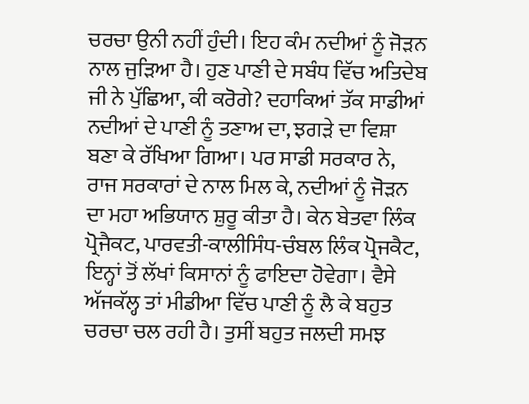ਚਰਚਾ ਉਨੀ ਨਹੀਂ ਹੁੰਦੀ। ਇਹ ਕੰਮ ਨਦੀਆਂ ਨੂੰ ਜੋੜਨ ਨਾਲ ਜੁੜਿਆ ਹੈ। ਹੁਣ ਪਾਣੀ ਦੇ ਸਬੰਧ ਵਿੱਚ ਅਤਿਦੇਬ ਜੀ ਨੇ ਪੁੱਛਿਆ, ਕੀ ਕਰੋਗੇ? ਦਹਾਕਿਆਂ ਤੱਕ ਸਾਡੀਆਂ ਨਦੀਆਂ ਦੇ ਪਾਣੀ ਨੂੰ ਤਣਾਅ ਦਾ, ਝਗੜੇ ਦਾ ਵਿਸ਼ਾ ਬਣਾ ਕੇ ਰੱਖਿਆ ਗਿਆ। ਪਰ ਸਾਡੀ ਸਰਕਾਰ ਨੇ, ਰਾਜ ਸਰਕਾਰਾਂ ਦੇ ਨਾਲ ਮਿਲ ਕੇ, ਨਦੀਆਂ ਨੂੰ ਜੋੜਨ ਦਾ ਮਹਾ ਅਭਿਯਾਨ ਸ਼ੁਰੂ ਕੀਤਾ ਹੈ। ਕੇਨ ਬੇਤਵਾ ਲਿੰਕ ਪ੍ਰੋਜੈਕਟ, ਪਾਰਵਤੀ-ਕਾਲੀਸਿੰਧ-ਚੰਬਲ ਲਿੰਕ ਪ੍ਰੋਜਕੈਟ, ਇਨ੍ਹਾਂ ਤੋਂ ਲੱਖਾਂ ਕਿਸਾਨਾਂ ਨੂੰ ਫਾਇਦਾ ਹੋਵੇਗਾ। ਵੈਸੇ ਅੱਜਕੱਲ੍ਹ ਤਾਂ ਮੀਡੀਆ ਵਿੱਚ ਪਾਣੀ ਨੂੰ ਲੈ ਕੇ ਬਹੁਤ ਚਰਚਾ ਚਲ ਰਹੀ ਹੈ। ਤੁਸੀਂ ਬਹੁਤ ਜਲਦੀ ਸਮਝ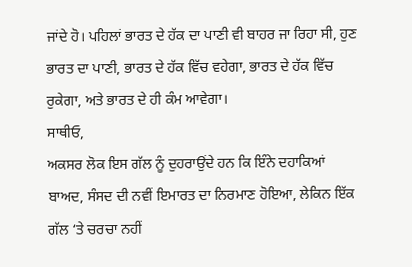ਜਾਂਦੇ ਹੋ। ਪਹਿਲਾਂ ਭਾਰਤ ਦੇ ਹੱਕ ਦਾ ਪਾਣੀ ਵੀ ਬਾਹਰ ਜਾ ਰਿਹਾ ਸੀ, ਹੁਣ ਭਾਰਤ ਦਾ ਪਾਣੀ, ਭਾਰਤ ਦੇ ਹੱਕ ਵਿੱਚ ਵਹੇਗਾ, ਭਾਰਤ ਦੇ ਹੱਕ ਵਿੱਚ ਰੁਕੇਗਾ, ਅਤੇ ਭਾਰਤ ਦੇ ਹੀ ਕੰਮ ਆਵੇਗਾ।
ਸਾਥੀਓ,
ਅਕਸਰ ਲੋਕ ਇਸ ਗੱਲ ਨੂੰ ਦੁਹਰਾਉਂਦੇ ਹਨ ਕਿ ਇੰਨੇ ਦਹਾਕਿਆਂ ਬਾਅਦ, ਸੰਸਦ ਦੀ ਨਵੀਂ ਇਮਾਰਤ ਦਾ ਨਿਰਮਾਣ ਹੋਇਆ, ਲੇਕਿਨ ਇੱਕ ਗੱਲ ‘ਤੇ ਚਰਚਾ ਨਹੀਂ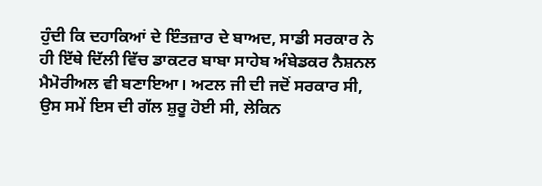ਹੁੰਦੀ ਕਿ ਦਹਾਕਿਆਂ ਦੇ ਇੰਤਜ਼ਾਰ ਦੇ ਬਾਅਦ, ਸਾਡੀ ਸਰਕਾਰ ਨੇ ਹੀ ਇੱਥੇ ਦਿੱਲੀ ਵਿੱਚ ਡਾਕਟਰ ਬਾਬਾ ਸਾਹੇਬ ਅੰਬੇਡਕਰ ਨੈਸ਼ਨਲ ਮੈਮੋਰੀਅਲ ਵੀ ਬਣਾਇਆ। ਅਟਲ ਜੀ ਦੀ ਜਦੋਂ ਸਰਕਾਰ ਸੀ, ਉਸ ਸਮੇਂ ਇਸ ਦੀ ਗੱਲ ਸ਼ੁਰੂ ਹੋਈ ਸੀ, ਲੇਕਿਨ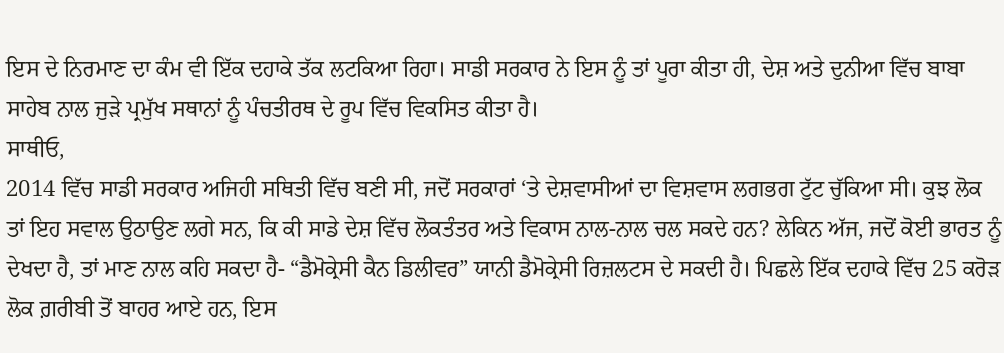ਇਸ ਦੇ ਨਿਰਮਾਣ ਦਾ ਕੰਮ ਵੀ ਇੱਕ ਦਹਾਕੇ ਤੱਕ ਲਟਕਿਆ ਰਿਹਾ। ਸਾਡੀ ਸਰਕਾਰ ਨੇ ਇਸ ਨੂੰ ਤਾਂ ਪੂਰਾ ਕੀਤਾ ਹੀ, ਦੇਸ਼ ਅਤੇ ਦੁਨੀਆ ਵਿੱਚ ਬਾਬਾ ਸਾਹੇਬ ਨਾਲ ਜੁੜੇ ਪ੍ਰਮੁੱਖ ਸਥਾਨਾਂ ਨੂੰ ਪੰਚਤੀਰਥ ਦੇ ਰੂਪ ਵਿੱਚ ਵਿਕਸਿਤ ਕੀਤਾ ਹੈ।
ਸਾਥੀਓ,
2014 ਵਿੱਚ ਸਾਡੀ ਸਰਕਾਰ ਅਜਿਹੀ ਸਥਿਤੀ ਵਿੱਚ ਬਣੀ ਸੀ, ਜਦੋਂ ਸਰਕਾਰਾਂ ‘ਤੇ ਦੇਸ਼ਵਾਸੀਆਂ ਦਾ ਵਿਸ਼ਵਾਸ ਲਗਭਗ ਟੁੱਟ ਚੁੱਕਿਆ ਸੀ। ਕੁਝ ਲੋਕ ਤਾਂ ਇਹ ਸਵਾਲ ਉਠਾਉਣ ਲਗੇ ਸਨ, ਕਿ ਕੀ ਸਾਡੇ ਦੇਸ਼ ਵਿੱਚ ਲੋਕਤੰਤਰ ਅਤੇ ਵਿਕਾਸ ਨਾਲ-ਨਾਲ ਚਲ ਸਕਦੇ ਹਨ? ਲੇਕਿਨ ਅੱਜ, ਜਦੋਂ ਕੋਈ ਭਾਰਤ ਨੂੰ ਦੇਖਦਾ ਹੈ, ਤਾਂ ਮਾਣ ਨਾਲ ਕਹਿ ਸਕਦਾ ਹੈ- “ਡੈਮੋਕ੍ਰੇਸੀ ਕੈਨ ਡਿਲੀਵਰ” ਯਾਨੀ ਡੈਮੋਕ੍ਰੇਸੀ ਰਿਜ਼ਲਟਸ ਦੇ ਸਕਦੀ ਹੈ। ਪਿਛਲੇ ਇੱਕ ਦਹਾਕੇ ਵਿੱਚ 25 ਕਰੋੜ ਲੋਕ ਗ਼ਰੀਬੀ ਤੋਂ ਬਾਹਰ ਆਏ ਹਨ, ਇਸ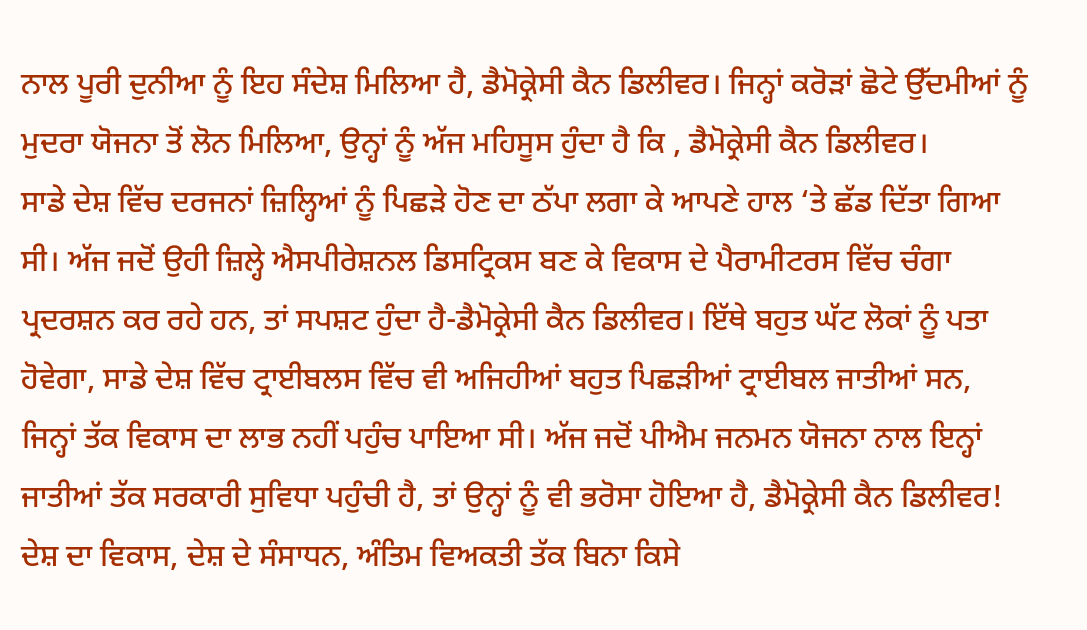ਨਾਲ ਪੂਰੀ ਦੁਨੀਆ ਨੂੰ ਇਹ ਸੰਦੇਸ਼ ਮਿਲਿਆ ਹੈ, ਡੈਮੋਕ੍ਰੇਸੀ ਕੈਨ ਡਿਲੀਵਰ। ਜਿਨ੍ਹਾਂ ਕਰੋੜਾਂ ਛੋਟੇ ਉੱਦਮੀਆਂ ਨੂੰ ਮੁਦਰਾ ਯੋਜਨਾ ਤੋਂ ਲੋਨ ਮਿਲਿਆ, ਉਨ੍ਹਾਂ ਨੂੰ ਅੱਜ ਮਹਿਸੂਸ ਹੁੰਦਾ ਹੈ ਕਿ , ਡੈਮੋਕ੍ਰੇਸੀ ਕੈਨ ਡਿਲੀਵਰ।
ਸਾਡੇ ਦੇਸ਼ ਵਿੱਚ ਦਰਜਨਾਂ ਜ਼ਿਲ੍ਹਿਆਂ ਨੂੰ ਪਿਛੜੇ ਹੋਣ ਦਾ ਠੱਪਾ ਲਗਾ ਕੇ ਆਪਣੇ ਹਾਲ ‘ਤੇ ਛੱਡ ਦਿੱਤਾ ਗਿਆ ਸੀ। ਅੱਜ ਜਦੋਂ ਉਹੀ ਜ਼ਿਲ੍ਹੇ ਐਸਪੀਰੇਸ਼ਨਲ ਡਿਸਟ੍ਰਿਕਸ ਬਣ ਕੇ ਵਿਕਾਸ ਦੇ ਪੈਰਾਮੀਟਰਸ ਵਿੱਚ ਚੰਗਾ ਪ੍ਰਦਰਸ਼ਨ ਕਰ ਰਹੇ ਹਨ, ਤਾਂ ਸਪਸ਼ਟ ਹੁੰਦਾ ਹੈ-ਡੈਮੋਕ੍ਰੇਸੀ ਕੈਨ ਡਿਲੀਵਰ। ਇੱਥੇ ਬਹੁਤ ਘੱਟ ਲੋਕਾਂ ਨੂੰ ਪਤਾ ਹੋਵੇਗਾ, ਸਾਡੇ ਦੇਸ਼ ਵਿੱਚ ਟ੍ਰਾਈਬਲਸ ਵਿੱਚ ਵੀ ਅਜਿਹੀਆਂ ਬਹੁਤ ਪਿਛੜੀਆਂ ਟ੍ਰਾਈਬਲ ਜਾਤੀਆਂ ਸਨ, ਜਿਨ੍ਹਾਂ ਤੱਕ ਵਿਕਾਸ ਦਾ ਲਾਭ ਨਹੀਂ ਪਹੁੰਚ ਪਾਇਆ ਸੀ। ਅੱਜ ਜਦੋਂ ਪੀਐਮ ਜਨਮਨ ਯੋਜਨਾ ਨਾਲ ਇਨ੍ਹਾਂ ਜਾਤੀਆਂ ਤੱਕ ਸਰਕਾਰੀ ਸੁਵਿਧਾ ਪਹੁੰਚੀ ਹੈ, ਤਾਂ ਉਨ੍ਹਾਂ ਨੂੰ ਵੀ ਭਰੋਸਾ ਹੋਇਆ ਹੈ, ਡੈਮੋਕ੍ਰੇਸੀ ਕੈਨ ਡਿਲੀਵਰ! ਦੇਸ਼ ਦਾ ਵਿਕਾਸ, ਦੇਸ਼ ਦੇ ਸੰਸਾਧਨ, ਅੰਤਿਮ ਵਿਅਕਤੀ ਤੱਕ ਬਿਨਾ ਕਿਸੇ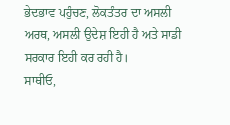ਭੇਦਭਾਵ ਪਹੁੰਚਣ, ਲੋਕਤੰਤਰ ਦਾ ਅਸਲੀ ਅਰਥ, ਅਸਲੀ ਉਦੇਸ਼ ਇਹੀ ਹੈ ਅਤੇ ਸਾਡੀ ਸਰਕਾਰ ਇਹੀ ਕਰ ਰਹੀ ਹੈ।
ਸਾਥੀਓ,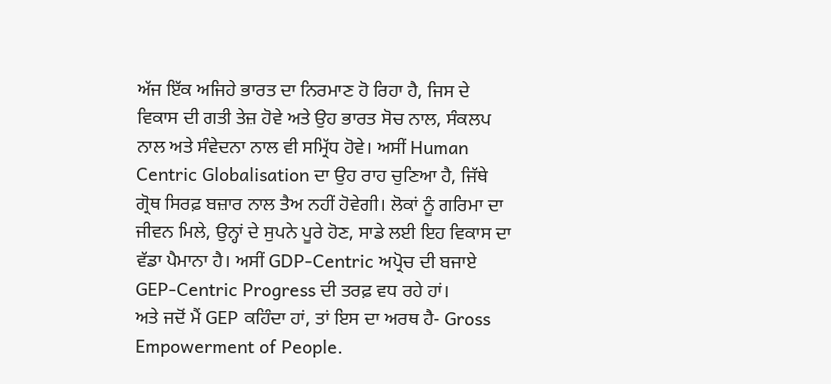ਅੱਜ ਇੱਕ ਅਜਿਹੇ ਭਾਰਤ ਦਾ ਨਿਰਮਾਣ ਹੋ ਰਿਹਾ ਹੈ, ਜਿਸ ਦੇ ਵਿਕਾਸ ਦੀ ਗਤੀ ਤੇਜ਼ ਹੋਵੇ ਅਤੇ ਉਹ ਭਾਰਤ ਸੋਚ ਨਾਲ, ਸੰਕਲਪ ਨਾਲ ਅਤੇ ਸੰਵੇਦਨਾ ਨਾਲ ਵੀ ਸਮ੍ਰਿੱਧ ਹੋਵੇ। ਅਸੀਂ Human Centric Globalisation ਦਾ ਉਹ ਰਾਹ ਚੁਣਿਆ ਹੈ, ਜਿੱਥੇ ਗ੍ਰੋਥ ਸਿਰਫ਼ ਬਜ਼ਾਰ ਨਾਲ ਤੈਅ ਨਹੀਂ ਹੋਵੇਗੀ। ਲੋਕਾਂ ਨੂੰ ਗਰਿਮਾ ਦਾ ਜੀਵਨ ਮਿਲੇ, ਉਨ੍ਹਾਂ ਦੇ ਸੁਪਨੇ ਪੂਰੇ ਹੋਣ, ਸਾਡੇ ਲਈ ਇਹ ਵਿਕਾਸ ਦਾ ਵੱਡਾ ਪੈਮਾਨਾ ਹੈ। ਅਸੀਂ GDP-Centric ਅਪ੍ਰੋਚ ਦੀ ਬਜਾਏ GEP-Centric Progress ਦੀ ਤਰਫ਼ ਵਧ ਰਹੇ ਹਾਂ।
ਅਤੇ ਜਦੋਂ ਮੈਂ GEP ਕਹਿੰਦਾ ਹਾਂ, ਤਾਂ ਇਸ ਦਾ ਅਰਥ ਹੈ- Gross Empowerment of People.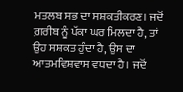ਮਤਲਬ ਸਭ ਦਾ ਸਸ਼ਕਤੀਕਰਣ। ਜਦੋਂ ਗ਼ਰੀਬ ਨੂੰ ਪੱਕਾ ਘਰ ਮਿਲਦਾ ਹੈ, ਤਾਂ ਉਹ ਸਸ਼ਕਤ ਹੁੰਦਾ ਹੈ, ਉਸ ਦਾ ਆਤਮਵਿਸ਼ਵਾਸ ਵਧਦਾ ਹੈ। ਜਦੋਂ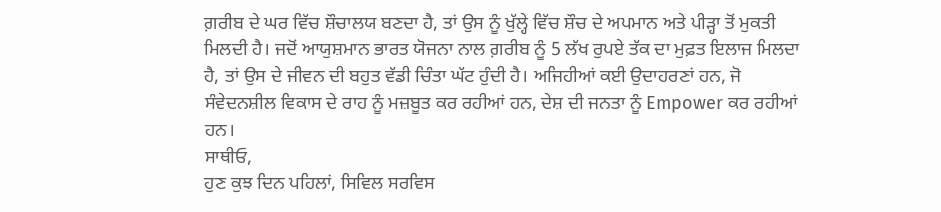ਗ਼ਰੀਬ ਦੇ ਘਰ ਵਿੱਚ ਸ਼ੌਚਾਲਯ ਬਣਦਾ ਹੈ, ਤਾਂ ਉਸ ਨੂੰ ਖੁੱਲ੍ਹੇ ਵਿੱਚ ਸ਼ੌਚ ਦੇ ਅਪਮਾਨ ਅਤੇ ਪੀੜ੍ਹਾ ਤੋਂ ਮੁਕਤੀ ਮਿਲਦੀ ਹੈ। ਜਦੋਂ ਆਯੁਸ਼ਮਾਨ ਭਾਰਤ ਯੋਜਨਾ ਨਾਲ ਗ਼ਰੀਬ ਨੂੰ 5 ਲੱਖ ਰੁਪਏ ਤੱਕ ਦਾ ਮੁਫ਼ਤ ਇਲਾਜ ਮਿਲਦਾ ਹੈ, ਤਾਂ ਉਸ ਦੇ ਜੀਵਨ ਦੀ ਬਹੁਤ ਵੱਡੀ ਚਿੰਤਾ ਘੱਟ ਹੁੰਦੀ ਹੈ। ਅਜਿਹੀਆਂ ਕਈ ਉਦਾਹਰਣਾਂ ਹਨ, ਜੋ ਸੰਵੇਦਨਸ਼ੀਲ ਵਿਕਾਸ ਦੇ ਰਾਹ ਨੂੰ ਮਜ਼ਬੂਤ ਕਰ ਰਹੀਆਂ ਹਨ, ਦੇਸ਼ ਦੀ ਜਨਤਾ ਨੂੰ Empower ਕਰ ਰਹੀਆਂ ਹਨ।
ਸਾਥੀਓ,
ਹੁਣ ਕੁਝ ਦਿਨ ਪਹਿਲਾਂ, ਸਿਵਿਲ ਸਰਵਿਸ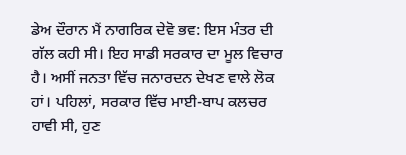ਡੇਅ ਦੌਰਾਨ ਮੈਂ ਨਾਗਰਿਕ ਦੇਵੋ ਭਵ: ਇਸ ਮੰਤਰ ਦੀ ਗੱਲ ਕਹੀ ਸੀ। ਇਹ ਸਾਡੀ ਸਰਕਾਰ ਦਾ ਮੂਲ ਵਿਚਾਰ ਹੈ। ਅਸੀਂ ਜਨਤਾ ਵਿੱਚ ਜਨਾਰਦਨ ਦੇਖਣ ਵਾਲੇ ਲੋਕ ਹਾਂ। ਪਹਿਲਾਂ, ਸਰਕਾਰ ਵਿੱਚ ਮਾਈ-ਬਾਪ ਕਲਚਰ ਹਾਵੀ ਸੀ, ਹੁਣ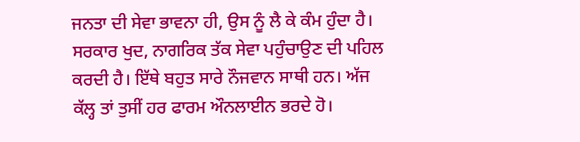ਜਨਤਾ ਦੀ ਸੇਵਾ ਭਾਵਨਾ ਹੀ, ਉਸ ਨੂੰ ਲੈ ਕੇ ਕੰਮ ਹੁੰਦਾ ਹੈ। ਸਰਕਾਰ ਖੁਦ, ਨਾਗਰਿਕ ਤੱਕ ਸੇਵਾ ਪਹੁੰਚਾਉਣ ਦੀ ਪਹਿਲ ਕਰਦੀ ਹੈ। ਇੱਥੇ ਬਹੁਤ ਸਾਰੇ ਨੌਜਵਾਨ ਸਾਥੀ ਹਨ। ਅੱਜ ਕੱਲ੍ਹ ਤਾਂ ਤੁਸੀਂ ਹਰ ਫਾਰਮ ਔਨਲਾਈਨ ਭਰਦੇ ਹੋ।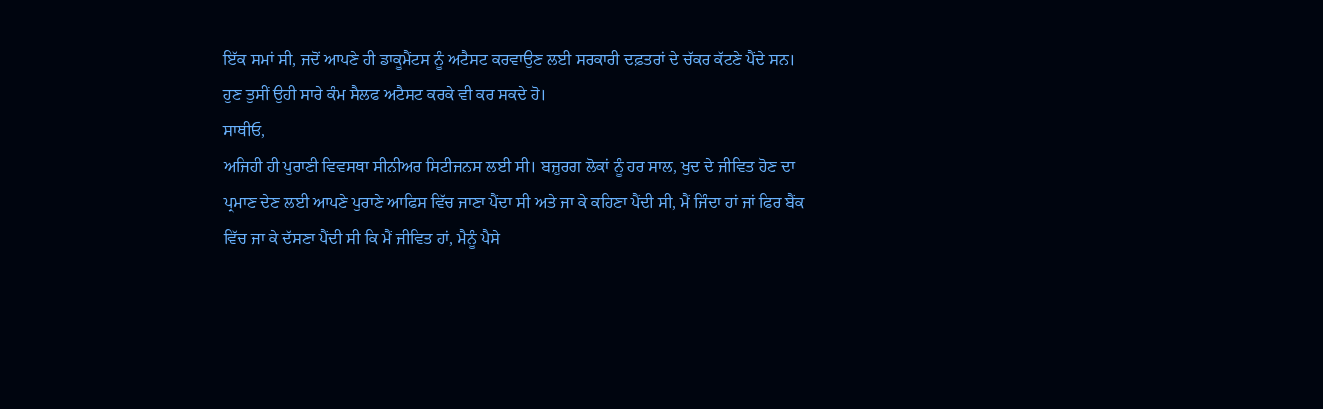ਇੱਕ ਸਮਾਂ ਸੀ, ਜਦੋਂ ਆਪਣੇ ਹੀ ਡਾਕੂਮੈਂਟਸ ਨੂੰ ਅਟੈਸਟ ਕਰਵਾਉਣ ਲਈ ਸਰਕਾਰੀ ਦਫ਼ਤਰਾਂ ਦੇ ਚੱਕਰ ਕੱਟਣੇ ਪੈਂਦੇ ਸਨ। ਹੁਣ ਤੁਸੀਂ ਉਹੀ ਸਾਰੇ ਕੰਮ ਸੈਲਫ ਅਟੈਸਟ ਕਰਕੇ ਵੀ ਕਰ ਸਕਦੇ ਹੋ।
ਸਾਥੀਓ,
ਅਜਿਹੀ ਹੀ ਪੁਰਾਣੀ ਵਿਵਸਥਾ ਸੀਨੀਅਰ ਸਿਟੀਜਨਸ ਲਈ ਸੀ। ਬਜ਼ੁਰਗ ਲੋਕਾਂ ਨੂੰ ਹਰ ਸਾਲ, ਖੁਦ ਦੇ ਜੀਵਿਤ ਹੋਣ ਦਾ ਪ੍ਰਮਾਣ ਦੇਣ ਲਈ ਆਪਣੇ ਪੁਰਾਣੇ ਆਫਿਸ ਵਿੱਚ ਜਾਣਾ ਪੈਂਦਾ ਸੀ ਅਤੇ ਜਾ ਕੇ ਕਹਿਣਾ ਪੈਂਦੀ ਸੀ, ਮੈਂ ਜਿੰਦਾ ਹਾਂ ਜਾਂ ਫਿਰ ਬੈਂਕ ਵਿੱਚ ਜਾ ਕੇ ਦੱਸਣਾ ਪੈਂਦੀ ਸੀ ਕਿ ਮੈਂ ਜੀਵਿਤ ਹਾਂ, ਮੈਨੂੰ ਪੈਸੇ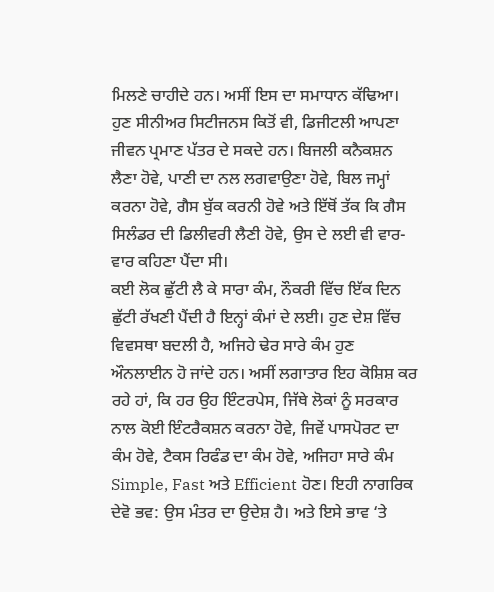ਮਿਲਣੇ ਚਾਹੀਦੇ ਹਨ। ਅਸੀਂ ਇਸ ਦਾ ਸਮਾਧਾਨ ਕੱਢਿਆ। ਹੁਣ ਸੀਨੀਅਰ ਸਿਟੀਜਨਸ ਕਿਤੋਂ ਵੀ, ਡਿਜੀਟਲੀ ਆਪਣਾ ਜੀਵਨ ਪ੍ਰਮਾਣ ਪੱਤਰ ਦੇ ਸਕਦੇ ਹਨ। ਬਿਜਲੀ ਕਨੈਕਸ਼ਨ ਲੈਣਾ ਹੋਵੇ, ਪਾਣੀ ਦਾ ਨਲ ਲਗਵਾਉਣਾ ਹੋਵੇ, ਬਿਲ ਜਮ੍ਹਾਂ ਕਰਨਾ ਹੋਵੇ, ਗੈਸ ਬੁੱਕ ਕਰਨੀ ਹੋਵੇ ਅਤੇ ਇੱਥੋਂ ਤੱਕ ਕਿ ਗੈਸ ਸਿਲੰਡਰ ਦੀ ਡਿਲੀਵਰੀ ਲੈਣੀ ਹੋਵੇ, ਉਸ ਦੇ ਲਈ ਵੀ ਵਾਰ-ਵਾਰ ਕਹਿਣਾ ਪੈਂਦਾ ਸੀ।
ਕਈ ਲੋਕ ਛੁੱਟੀ ਲੈ ਕੇ ਸਾਰਾ ਕੰਮ, ਨੌਕਰੀ ਵਿੱਚ ਇੱਕ ਦਿਨ ਛੁੱਟੀ ਰੱਖਣੀ ਪੈਂਦੀ ਹੈ ਇਨ੍ਹਾਂ ਕੰਮਾਂ ਦੇ ਲਈ। ਹੁਣ ਦੇਸ਼ ਵਿੱਚ ਵਿਵਸਥਾ ਬਦਲੀ ਹੈ, ਅਜਿਹੇ ਢੇਰ ਸਾਰੇ ਕੰਮ ਹੁਣ ਔਨਲਾਈਨ ਹੋ ਜਾਂਦੇ ਹਨ। ਅਸੀਂ ਲਗਾਤਾਰ ਇਹ ਕੋਸ਼ਿਸ਼ ਕਰ ਰਹੇ ਹਾਂ, ਕਿ ਹਰ ਉਹ ਇੰਟਰਪੇਸ, ਜਿੱਥੇ ਲੋਕਾਂ ਨੂੰ ਸਰਕਾਰ ਨਾਲ ਕੋਈ ਇੰਟਰੈਕਸ਼ਨ ਕਰਨਾ ਹੋਵੇ, ਜਿਵੇਂ ਪਾਸਪੋਰਟ ਦਾ ਕੰਮ ਹੋਵੇ, ਟੈਕਸ ਰਿਫੰਡ ਦਾ ਕੰਮ ਹੋਵੇ, ਅਜਿਹਾ ਸਾਰੇ ਕੰਮ Simple, Fast ਅਤੇ Efficient ਹੋਣ। ਇਹੀ ਨਾਗਰਿਕ ਦੇਵੋ ਭਵ: ਉਸ ਮੰਤਰ ਦਾ ਉਦੇਸ਼ ਹੈ। ਅਤੇ ਇਸੇ ਭਾਵ ‘ਤੇ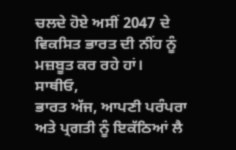ਚਲਦੇ ਹੋਏ ਅਸੀਂ 2047 ਦੇ ਵਿਕਸਿਤ ਭਾਰਤ ਦੀ ਨੀਂਹ ਨੂੰ ਮਜ਼ਬੂਤ ਕਰ ਰਹੇ ਹਾਂ।
ਸਾਥੀਓ,
ਭਾਰਤ ਅੱਜ, ਆਪਣੀ ਪਰੰਪਰਾ ਅਤੇ ਪ੍ਰਗਤੀ ਨੂੰ ਇਕੱਠਿਆਂ ਲੈ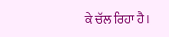ਕੇ ਚੱਲ ਰਿਹਾ ਹੈ।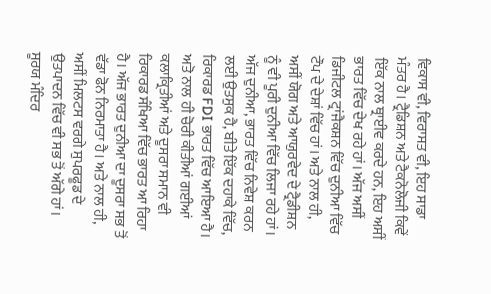ਵਿਕਾਸ ਵੀ, ਵਿਰਾਸਤ ਵੀ, ਇਹ ਸਾਡਾ ਮੰਤਰ ਹੈ। ਟ੍ਰੈਡਿਸ਼ਨ ਅਤੇ ਟੈਕਨੋਲੋਜੀ ਕਿਵੇਂ ਇੱਕ ਨਾਲ ਥ੍ਰਾਈਵ ਕਰਦੇ ਹਨ, ਇਹ ਅਸੀਂ ਭਾਰਤ ਵਿੱਚ ਦੇਖ ਰਹੇ ਹਾਂ। ਅੱਜ ਅਸੀਂ ਡਿਜੀਟਲ ਟ੍ਰਾਂਜੈਕਸ਼ਨ ਵਿੱਚ ਦੁਨੀਆ ਵਿੱਚ ਟੌਪ ਦੇ ਦੇਸ਼ਾਂ ਵਿੱਚ ਹਾਂ। ਅਤੇ ਨਾਲ ਹੀ, ਅਸੀਂ ਯੋਗ ਅਤੇ ਆਯੁਰਵੇਦ ਦੇ ਟ੍ਰੈਡੀਸ਼ਨ ਨੂੰ ਵੀ ਪੂਰੀ ਦੁਨੀਆ ਵਿੱਚ ਲਿਜਾ ਰਹੇ ਹਾਂ। ਅੱਜ ਦੁਨੀਆ, ਭਾਰਤ ਵਿੱਚ ਨਿਵੇਸ਼ ਕਰਨ ਲਈ ਉਤਸੁਕ ਹੈ, ਬੀਤੇ ਇੱਕ ਦਹਾਕੇ ਵਿੱਚ, ਰਿਕਾਰਡ FDI ਭਾਰਤ ਵਿੱਚ ਆਇਆ ਹੈ। ਅਤੋ ਨਾਲ ਹੀ ਚੋਰੀ ਕੀਤੀਆਂ ਗਈਆਂ ਕਲਾਕ੍ਰਿਤੀਆਂ ਅਤੇ ਦੂਸਰਾ ਸਮਾਨ ਵੀ ਰਿਕਾਰਡ ਸੰਖਿਆ ਵਿੱਚ ਭਾਰਤ ਆ ਰਿਹਾ ਹੈ। ਅੱਜ ਭਾਰਤ ਦੁਨੀਆ ਦਾ ਦੂਸਰਾ ਸਭ ਤੋਂ ਵੱਡਾ ਫੋਨ ਨਿਰਮਾਤਾ ਹੈ। ਅਤੇ ਨਾਲ ਹੀ, ਅਸੀਂ ਮਿਲਟਸ ਵਰਗੇ ਸੁਪਰਫੂਡ ਦੇ ਉਤਪਾਦਨ ਵਿੱਚ ਵੀ ਸਭ ਤੋਂ ਅੱਗੇ ਹਾਂ। ਸੂਰਯ ਮੰਦਿਰ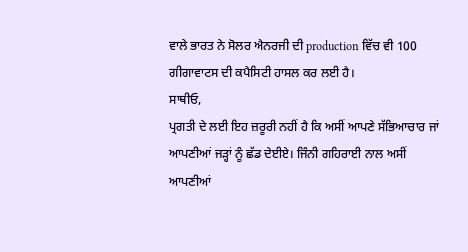ਵਾਲੇ ਭਾਰਤ ਨੇ ਸੋਲਰ ਐਨਰਜੀ ਦੀ production ਵਿੱਚ ਵੀ 100 ਗੀਗਾਵਾਟਸ ਦੀ ਕਪੈਸਿਟੀ ਹਾਸਲ ਕਰ ਲਈ ਹੈ।
ਸਾਥੀਓ,
ਪ੍ਰਗਤੀ ਦੇ ਲਈ ਇਹ ਜ਼ਰੂਰੀ ਨਹੀਂ ਹੈ ਕਿ ਅਸੀਂ ਆਪਣੇ ਸੱਭਿਆਚਾਰ ਜਾਂ ਆਪਣੀਆਂ ਜੜ੍ਹਾਂ ਨੂੰ ਛੱਡ ਦੇਈਏ। ਜਿੰਨੀ ਗਹਿਰਾਈ ਨਾਲ ਅਸੀਂ ਆਪਣੀਆਂ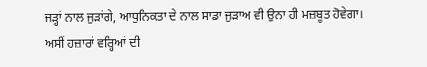ਜੜ੍ਹਾਂ ਨਾਲ ਜੁੜਾਂਗੇ, ਆਧੁਨਿਕਤਾ ਦੇ ਨਾਲ ਸਾਡਾ ਜੁੜਾਅ ਵੀ ਉਨਾ ਹੀ ਮਜ਼ਬੂਤ ਹੋਵੇਗਾ। ਅਸੀਂ ਹਜ਼ਾਰਾਂ ਵਰ੍ਹਿਆਂ ਦੀ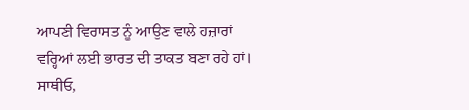ਆਪਣੀ ਵਿਰਾਸਤ ਨੂੰ ਆਉਣ ਵਾਲੇ ਹਜ਼ਾਰਾਂ ਵਰ੍ਹਿਆਂ ਲਈ ਭਾਰਤ ਦੀ ਤਾਕਤ ਬਣਾ ਰਹੇ ਹਾਂ।
ਸਾਥੀਓ,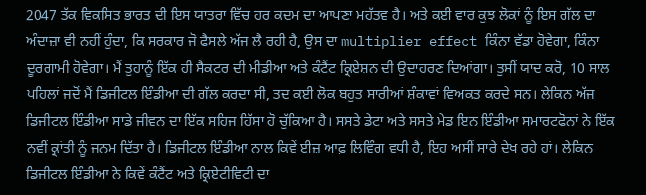2047 ਤੱਕ ਵਿਕਸਿਤ ਭਾਰਤ ਦੀ ਇਸ ਯਾਤਰਾ ਵਿੱਚ ਹਰ ਕਦਮ ਦਾ ਆਪਣਾ ਮਹੱਤਵ ਹੈ। ਅਤੇ ਕਈ ਵਾਰ ਕੁਝ ਲੋਕਾਂ ਨੂੰ ਇਸ ਗੱਲ ਦਾ ਅੰਦਾਜ਼ਾ ਵੀ ਨਹੀਂ ਹੁੰਦਾ, ਕਿ ਸਰਕਾਰ ਜੋ ਫੈਸਲੇ ਅੱਜ ਲੈ ਰਹੀ ਹੈ, ਉਸ ਦਾ multiplier effect ਕਿੰਨਾ ਵੱਡਾ ਹੋਵੇਗਾ, ਕਿੰਨਾ ਦੂਰਗਾਮੀ ਹੋਵੇਗਾ। ਮੈਂ ਤੁਹਾਨੂੰ ਇੱਕ ਹੀ ਸੈਕਟਰ ਦੀ ਮੀਡੀਆ ਅਤੇ ਕੰਟੈਂਟ ਕ੍ਰਿਏਸ਼ਨ ਦੀ ਉਦਾਹਰਣ ਦਿਆਂਗਾ। ਤੁਸੀਂ ਯਾਦ ਕਰੋ, 10 ਸਾਲ ਪਹਿਲਾਂ ਜਦੋਂ ਮੈਂ ਡਿਜੀਟਲ ਇੰਡੀਆ ਦੀ ਗੱਲ ਕਰਦਾ ਸੀ, ਤਦ ਕਈ ਲੋਕ ਬਹੁਤ ਸਾਰੀਆਂ ਸ਼ੰਕਾਵਾਂ ਵਿਅਕਤ ਕਰਦੇ ਸਨ। ਲੇਕਿਨ ਅੱਜ ਡਿਜੀਟਲ ਇੰਡੀਆ ਸਾਡੇ ਜੀਵਨ ਦਾ ਇੱਕ ਸਹਿਜ ਹਿੱਸਾ ਹੋ ਚੁੱਕਿਆ ਹੈ। ਸਸਤੇ ਡੇਟਾ ਅਤੇ ਸਸਤੇ ਮੇਡ ਇਨ ਇੰਡੀਆ ਸਮਾਰਟਫੋਨਾਂ ਨੇ ਇੱਕ ਨਵੀਂ ਕ੍ਰਾਂਤੀ ਨੂੰ ਜਨਮ ਦਿੱਤਾ ਹੈ। ਡਿਜੀਟਲ ਇੰਡੀਆ ਨਾਲ ਕਿਵੇਂ ਈਜ਼ ਆਫ਼ ਲਿਵਿੰਗ ਵਧੀ ਹੈ, ਇਹ ਅਸੀਂ ਸਾਰੇ ਦੇਖ ਰਹੇ ਹਾਂ। ਲੇਕਿਨ ਡਿਜੀਟਲ ਇੰਡੀਆ ਨੇ ਕਿਵੇਂ ਕੰਟੈਂਟ ਅਤੇ ਕ੍ਰਿਏਟੀਵਿਟੀ ਦਾ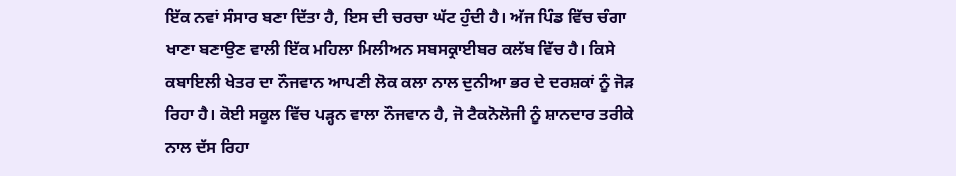ਇੱਕ ਨਵਾਂ ਸੰਸਾਰ ਬਣਾ ਦਿੱਤਾ ਹੈ, ਇਸ ਦੀ ਚਰਚਾ ਘੱਟ ਹੁੰਦੀ ਹੈ। ਅੱਜ ਪਿੰਡ ਵਿੱਚ ਚੰਗਾ ਖਾਣਾ ਬਣਾਉਣ ਵਾਲੀ ਇੱਕ ਮਹਿਲਾ ਮਿਲੀਅਨ ਸਬਸਕ੍ਰਾਈਬਰ ਕਲੱਬ ਵਿੱਚ ਹੈ। ਕਿਸੇ ਕਬਾਇਲੀ ਖੇਤਰ ਦਾ ਨੌਜਵਾਨ ਆਪਣੀ ਲੋਕ ਕਲਾ ਨਾਲ ਦੁਨੀਆ ਭਰ ਦੇ ਦਰਸ਼ਕਾਂ ਨੂੰ ਜੋੜ ਰਿਹਾ ਹੈ। ਕੋਈ ਸਕੂਲ ਵਿੱਚ ਪੜ੍ਹਨ ਵਾਲਾ ਨੌਜਵਾਨ ਹੈ, ਜੋ ਟੈਕਨੋਲੋਜੀ ਨੂੰ ਸ਼ਾਨਦਾਰ ਤਰੀਕੇ ਨਾਲ ਦੱਸ ਰਿਹਾ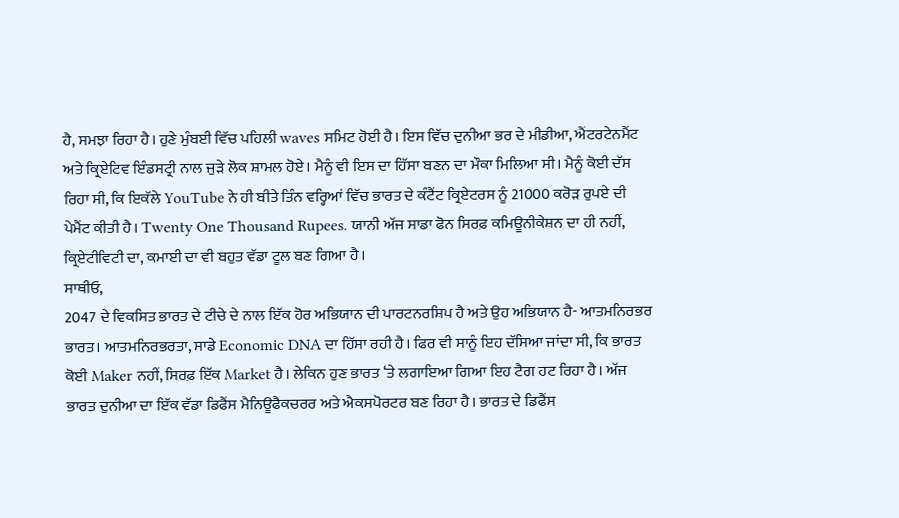ਹੈ, ਸਮਝਾ ਰਿਹਾ ਹੈ। ਹੁਣੇ ਮੁੰਬਈ ਵਿੱਚ ਪਹਿਲੀ waves ਸਮਿਟ ਹੋਈ ਹੈ। ਇਸ ਵਿੱਚ ਦੁਨੀਆ ਭਰ ਦੇ ਮੀਡੀਆ, ਐਂਟਰਟੇਨਮੈਂਟ ਅਤੇ ਕ੍ਰਿਏਟਿਵ ਇੰਡਸਟ੍ਰੀ ਨਾਲ ਜੁੜੇ ਲੋਕ ਸ਼ਾਮਲ ਹੋਏ। ਮੈਨੂੰ ਵੀ ਇਸ ਦਾ ਹਿੱਸਾ ਬਣਨ ਦਾ ਮੌਕਾ ਮਿਲਿਆ ਸੀ। ਮੈਨੂੰ ਕੋਈ ਦੱਸ ਰਿਹਾ ਸੀ, ਕਿ ਇਕੱਲੇ YouTube ਨੇ ਹੀ ਬੀਤੇ ਤਿੰਨ ਵਰ੍ਹਿਆਂ ਵਿੱਚ ਭਾਰਤ ਦੇ ਕੰਟੈਂਟ ਕ੍ਰਿਏਟਰਸ ਨੂੰ 21000 ਕਰੋੜ ਰੁਪਏ ਦੀ ਪੇਮੈਂਟ ਕੀਤੀ ਹੈ। Twenty One Thousand Rupees. ਯਾਨੀ ਅੱਜ ਸਾਡਾ ਫੋਨ ਸਿਰਫ਼ ਕਮਿਊਨੀਕੇਸ਼ਨ ਦਾ ਹੀ ਨਹੀਂ, ਕ੍ਰਿਏਟੀਵਿਟੀ ਦਾ, ਕਮਾਈ ਦਾ ਵੀ ਬਹੁਤ ਵੱਡਾ ਟੂਲ ਬਣ ਗਿਆ ਹੈ।
ਸਾਥੀਓ,
2047 ਦੇ ਵਿਕਸਿਤ ਭਾਰਤ ਦੇ ਟੀਚੇ ਦੇ ਨਾਲ ਇੱਕ ਹੋਰ ਅਭਿਯਾਨ ਦੀ ਪਾਰਟਨਰਸ਼ਿਪ ਹੈ ਅਤੇ ਉਹ ਅਭਿਯਾਨ ਹੈ- ਆਤਮਨਿਰਭਰ ਭਾਰਤ। ਆਤਮਨਿਰਭਰਤਾ, ਸਾਡੇ Economic DNA ਦਾ ਹਿੱਸਾ ਰਹੀ ਹੈ। ਫਿਰ ਵੀ ਸਾਨੂੰ ਇਹ ਦੱਸਿਆ ਜਾਂਦਾ ਸੀ, ਕਿ ਭਾਰਤ ਕੋਈ Maker ਨਹੀਂ, ਸਿਰਫ਼ ਇੱਕ Market ਹੈ। ਲੇਕਿਨ ਹੁਣ ਭਾਰਤ ‘ਤੇ ਲਗਾਇਆ ਗਿਆ ਇਹ ਟੈਗ ਹਟ ਰਿਹਾ ਹੈ। ਅੱਜ ਭਾਰਤ ਦੁਨੀਆ ਦਾ ਇੱਕ ਵੱਡਾ ਡਿਫੈਂਸ ਮੈਨਿਊਫੈਕਚਰਰ ਅਤੇ ਐਕਸਪੋਰਟਰ ਬਣ ਰਿਹਾ ਹੈ। ਭਾਰਤ ਦੇ ਡਿਫੈਂਸ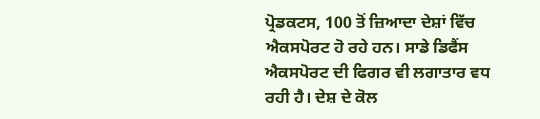ਪ੍ਰੋਡਕਟਸ, 100 ਤੋਂ ਜ਼ਿਆਦਾ ਦੇਸ਼ਾਂ ਵਿੱਚ ਐਕਸਪੋਰਟ ਹੋ ਰਹੇ ਹਨ। ਸਾਡੇ ਡਿਫੈਂਸ ਐਕਸਪੋਰਟ ਦੀ ਫਿਗਰ ਵੀ ਲਗਾਤਾਰ ਵਧ ਰਹੀ ਹੈ। ਦੇਸ਼ ਦੇ ਕੋਲ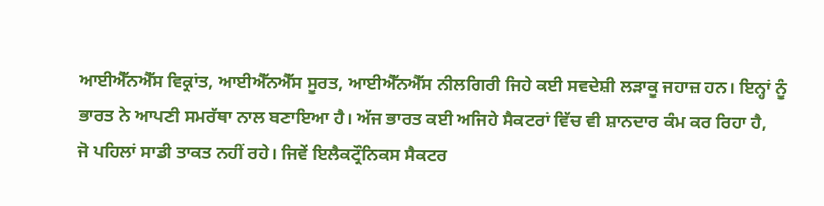ਆਈਐੱਨਐੱਸ ਵਿਕ੍ਰਾਂਤ, ਆਈਐੱਨਐੱਸ ਸੂਰਤ, ਆਈਐੱਨਐੱਸ ਨੀਲਗਿਰੀ ਜਿਹੇ ਕਈ ਸਵਦੇਸ਼ੀ ਲੜਾਕੂ ਜਹਾਜ਼ ਹਨ। ਇਨ੍ਹਾਂ ਨੂੰ ਭਾਰਤ ਨੇ ਆਪਣੀ ਸਮਰੱਥਾ ਨਾਲ ਬਣਾਇਆ ਹੈ। ਅੱਜ ਭਾਰਤ ਕਈ ਅਜਿਹੇ ਸੈਕਟਰਾਂ ਵਿੱਚ ਵੀ ਸ਼ਾਨਦਾਰ ਕੰਮ ਕਰ ਰਿਹਾ ਹੈ,
ਜੋ ਪਹਿਲਾਂ ਸਾਡੀ ਤਾਕਤ ਨਹੀਂ ਰਹੇ। ਜਿਵੇਂ ਇਲੈਕਟ੍ਰੌਨਿਕਸ ਸੈਕਟਰ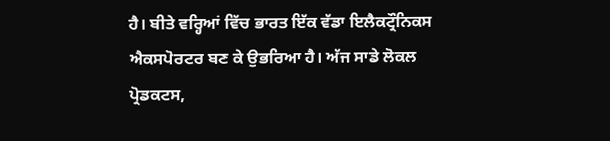ਹੈ। ਬੀਤੇ ਵਰ੍ਹਿਆਂ ਵਿੱਚ ਭਾਰਤ ਇੱਕ ਵੱਡਾ ਇਲੈਕਟ੍ਰੌਨਿਕਸ ਐਕਸਪੋਰਟਰ ਬਣ ਕੇ ਉਭਰਿਆ ਹੈ। ਅੱਜ ਸਾਡੇ ਲੋਕਲ ਪ੍ਰੋਡਕਟਸ,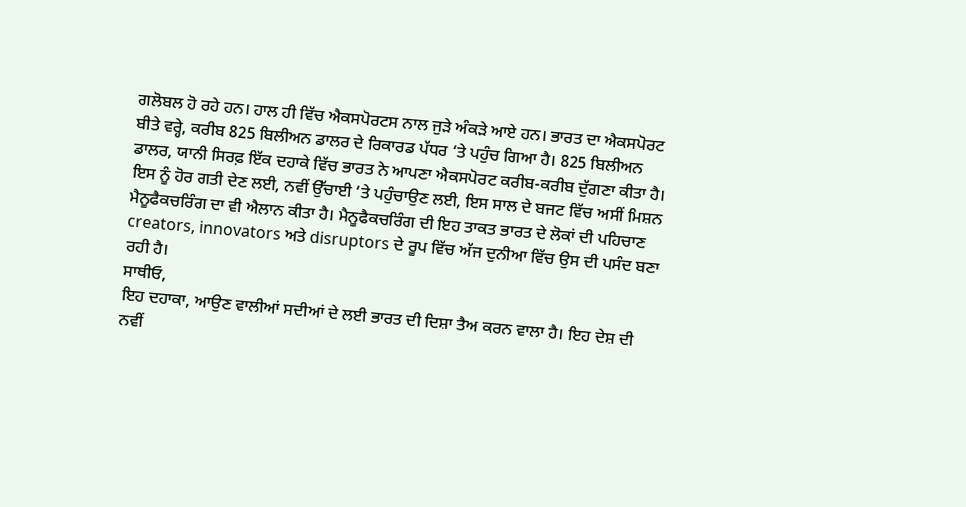ਗਲੋਬਲ ਹੋ ਰਹੇ ਹਨ। ਹਾਲ ਹੀ ਵਿੱਚ ਐਕਸਪੋਰਟਸ ਨਾਲ ਜੁੜੇ ਅੰਕੜੇ ਆਏ ਹਨ। ਭਾਰਤ ਦਾ ਐਕਸਪੋਰਟ ਬੀਤੇ ਵਰ੍ਹੇ, ਕਰੀਬ 825 ਬਿਲੀਅਨ ਡਾਲਰ ਦੇ ਰਿਕਾਰਡ ਪੱਧਰ ‘ਤੇ ਪਹੁੰਚ ਗਿਆ ਹੈ। 825 ਬਿਲੀਅਨ ਡਾਲਰ, ਯਾਨੀ ਸਿਰਫ਼ ਇੱਕ ਦਹਾਕੇ ਵਿੱਚ ਭਾਰਤ ਨੇ ਆਪਣਾ ਐਕਸਪੋਰਟ ਕਰੀਬ-ਕਰੀਬ ਦੁੱਗਣਾ ਕੀਤਾ ਹੈ। ਇਸ ਨੂੰ ਹੋਰ ਗਤੀ ਦੇਣ ਲਈ, ਨਵੀਂ ਉੱਚਾਈ ‘ਤੇ ਪਹੁੰਚਾਉਣ ਲਈ, ਇਸ ਸਾਲ ਦੇ ਬਜਟ ਵਿੱਚ ਅਸੀਂ ਮਿਸ਼ਨ ਮੈਨੂਫੈਕਚਰਿੰਗ ਦਾ ਵੀ ਐਲਾਨ ਕੀਤਾ ਹੈ। ਮੈਨੂਫੈਕਚਰਿੰਗ ਦੀ ਇਹ ਤਾਕਤ ਭਾਰਤ ਦੇ ਲੋਕਾਂ ਦੀ ਪਹਿਚਾਣ creators, innovators ਅਤੇ disruptors ਦੇ ਰੂਪ ਵਿੱਚ ਅੱਜ ਦੁਨੀਆ ਵਿੱਚ ਉਸ ਦੀ ਪਸੰਦ ਬਣਾ ਰਹੀ ਹੈ।
ਸਾਥੀਓ,
ਇਹ ਦਹਾਕਾ, ਆਉਣ ਵਾਲੀਆਂ ਸਦੀਆਂ ਦੇ ਲਈ ਭਾਰਤ ਦੀ ਦਿਸ਼ਾ ਤੈਅ ਕਰਨ ਵਾਲਾ ਹੈ। ਇਹ ਦੇਸ਼ ਦੀ ਨਵੀਂ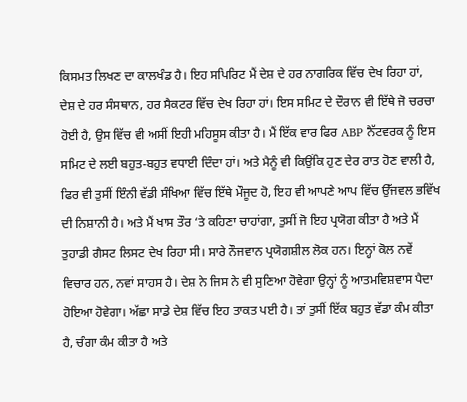ਕਿਸਮਤ ਲਿਖਣ ਦਾ ਕਾਲਖੰਡ ਹੈ। ਇਹ ਸਪਿਰਿਟ ਮੈਂ ਦੇਸ਼ ਦੇ ਹਰ ਨਾਗਰਿਕ ਵਿੱਚ ਦੇਖ ਰਿਹਾ ਹਾਂ, ਦੇਸ਼ ਦੇ ਹਰ ਸੰਸਥਾਨ, ਹਰ ਸੈਕਟਰ ਵਿੱਚ ਦੇਖ ਰਿਹਾ ਹਾਂ। ਇਸ ਸਮਿਟ ਦੇ ਦੌਰਾਨ ਵੀ ਇੱਥੇ ਜੋ ਚਰਚਾ ਹੋਈ ਹੈ, ਉਸ ਵਿੱਚ ਵੀ ਅਸੀਂ ਇਹੀ ਮਹਿਸੂਸ ਕੀਤਾ ਹੈ। ਮੈਂ ਇੱਕ ਵਾਰ ਫਿਰ ABP ਨੈੱਟਵਰਕ ਨੂੰ ਇਸ ਸਮਿਟ ਦੇ ਲਈ ਬਹੁਤ-ਬਹੁਤ ਵਧਾਈ ਦਿੰਦਾ ਹਾਂ। ਅਤੇ ਮੈਨੂੰ ਵੀ ਕਿਉਂਕਿ ਹੁਣ ਦੇਰ ਰਾਤ ਹੋਣ ਵਾਲੀ ਹੈ, ਫਿਰ ਵੀ ਤੁਸੀਂ ਇੰਨੀ ਵੱਡੀ ਸੰਖਿਆ ਵਿੱਚ ਇੱਥੇ ਮੌਜੂਦ ਹੋ, ਇਹ ਵੀ ਆਪਣੇ ਆਪ ਵਿੱਚ ਉੱਜਵਲ ਭਵਿੱਖ ਦੀ ਨਿਸ਼ਾਨੀ ਹੈ। ਅਤੇ ਮੈਂ ਖਾਸ ਤੌਰ ‘ਤੇ ਕਹਿਣਾ ਚਾਹਾਂਗਾ, ਤੁਸੀਂ ਜੋ ਇਹ ਪ੍ਰਯੋਗ ਕੀਤਾ ਹੈ ਅਤੇ ਮੈਂ ਤੁਹਾਡੀ ਗੈਸਟ ਲਿਸਟ ਦੇਖ ਰਿਹਾ ਸੀ। ਸਾਰੇ ਨੌਜਵਾਨ ਪ੍ਰਯੋਗਸ਼ੀਲ ਲੋਕ ਹਨ। ਇਨ੍ਹਾਂ ਕੋਲ ਨਵੇਂ ਵਿਚਾਰ ਹਨ, ਨਵਾਂ ਸਾਹਸ ਹੈ। ਦੇਸ਼ ਨੇ ਜਿਸ ਨੇ ਵੀ ਸੁਣਿਆ ਹੋਵੇਗਾ ਉਨ੍ਹਾਂ ਨੂੰ ਆਤਮਵਿਸ਼ਵਾਸ ਪੈਦਾ ਹੋਇਆ ਹੋਵੇਗਾ। ਅੱਛਾ ਸਾਡੇ ਦੇਸ਼ ਵਿੱਚ ਇਹ ਤਾਕਤ ਪਈ ਹੈ। ਤਾਂ ਤੁਸੀਂ ਇੱਕ ਬਹੁਤ ਵੱਡਾ ਕੰਮ ਕੀਤਾ ਹੈ, ਚੰਗਾ ਕੰਮ ਕੀਤਾ ਹੈ ਅਤੇ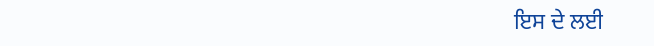ਇਸ ਦੇ ਲਈ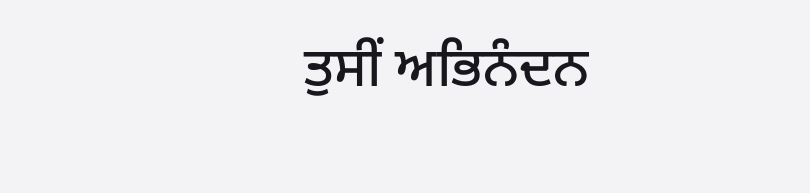ਤੁਸੀਂ ਅਭਿਨੰਦਨ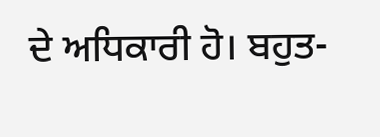ਦੇ ਅਧਿਕਾਰੀ ਹੋ। ਬਹੁਤ-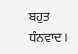ਬਹੁਤ ਧੰਨਵਾਦ।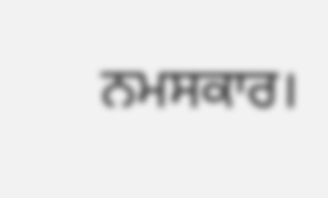ਨਮਸਕਾਰ।